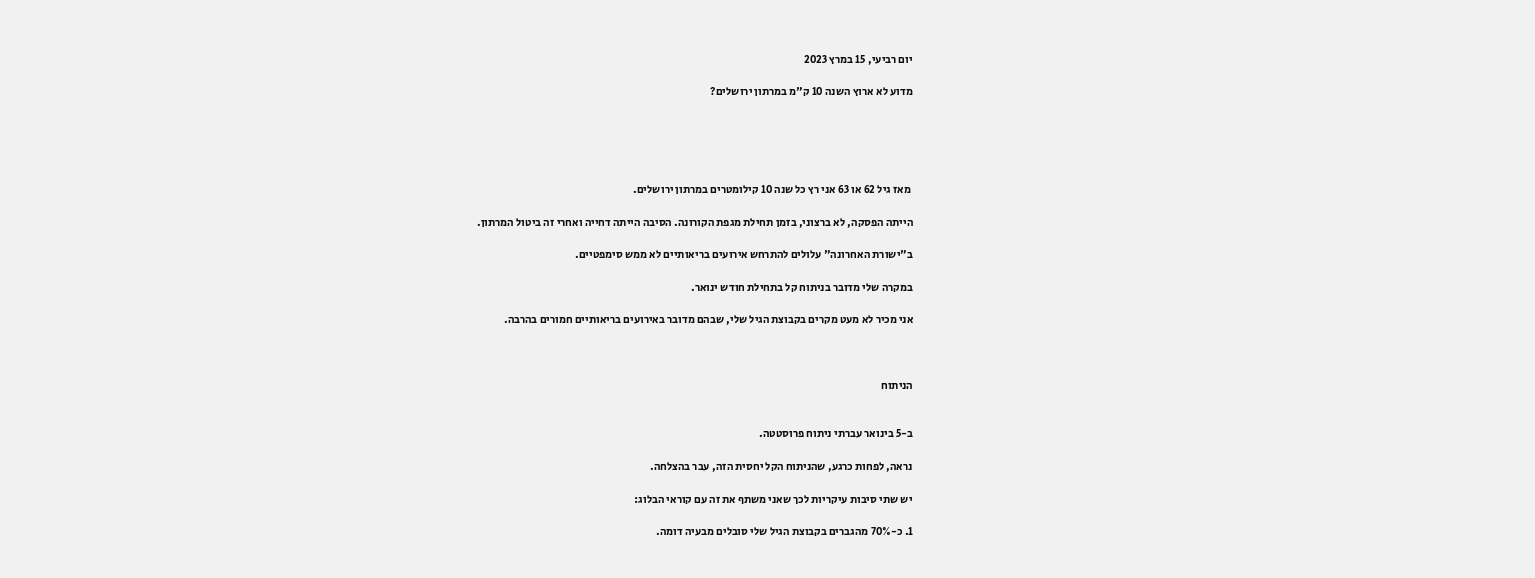יום רביעי, 15 במרץ 2023

מדוע לא ארוץ השנה 10 ק"מ במרתון ירושלים?





 מאז גיל 62 או 63 אני רץ כל שנה 10 קילומטרים במרתון ירושלים.

הייתה הפסקה, לא ברצוני, בזמן תחילת מגפת הקורונה. הסיבה הייתה דחייה ואחרי זה ביטול המרתון.

ב"ישורת האחרונה" עלולים להתרחש אירועים בריאותיים לא ממש סימפטיים.

במקרה שלי מדובר בניתוח קל בתחילת חודש ינואר.

אני מכיר לא מעט מקרים בקבוצת הגיל שלי, שבהם מדובר באירועים בריאותיים חמורים בהרבה.



הניתוח


ב-5 בינואר עברתי ניתוח פרוסטטה.

נראה, לפחות כרגע, שהניתוח הקל יחסית הזה, עבר בהצלחה.

יש שתי סיבות עיקריות לכך שאני משתף את זה עם קוראי הבלוג:

1. כ-70% מהגברים בקבוצת הגיל שלי סובלים מבעיה דומה.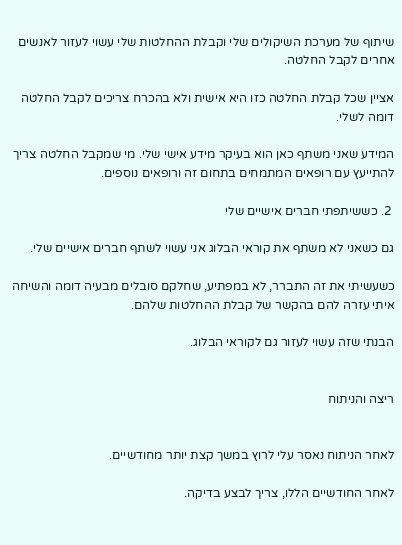שיתוף של מערכת השיקולים שלי וקבלת ההחלטות שלי עשוי לעזור לאנשים אחרים לקבל החלטה.

אציין שכל קבלת החלטה כזו היא אישית ולא בהכרח צריכים לקבל החלטה דומה לשלי.

המידע שאני משתף כאן הוא בעיקר מידע אישי שלי. מי שמקבל החלטה צריך להתייעץ עם רופאים המתמחים בתחום זה ורופאים נוספים.

 2. כששיתפתי חברים אישיים שלי

גם כשאני לא משתף את קוראי הבלוג אני עשוי לשתף חברים אישיים שלי.

כשעשיתי את זה התברר, לא במפתיע, שחלקם סובלים מבעיה דומה והשיחה איתי עזרה להם בהקשר של קבלת ההחלטות שלהם.

הבנתי שזה עשוי לעזור גם לקוראי הבלוג.


ריצה והניתוח


לאחר הניתוח נאסר עלי לרוץ במשך קצת יותר מחודשיים.

לאחר החודשיים הללו, צריך לבצע בדיקה.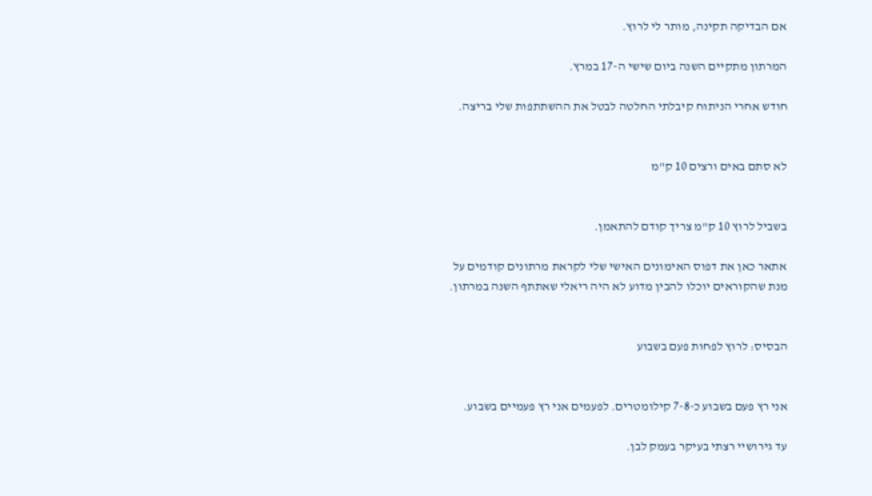אם הבדיקה תקינה, מותר לי לרוץ.

המרתון מתקיים השנה ביום שישי ה-17 במרץ.

חודש אחרי הניתוח קיבלתי החלטה לבטל את ההשתתפות שלי בריצה.


לא סתם באים ורצים 10 ק"מ


בשביל לרוץ 10 ק"מ צריך קודם להתאמן.

אתאר כאן את דפוס האימונים האישי שלי לקראת מרתונים קודמים על מנת שהקוראים יוכלו להבין מדוע לא היה ריאלי שאתתף השנה במרתון.


הבסיס: לרוץ לפחות פעם בשבוע


אני רץ פעם בשבוע כ-7-8 קילומטרים. לפעמים אני רץ פעמיים בשבוע.

עד גירושיי רצתי בעיקר בעמק לבן.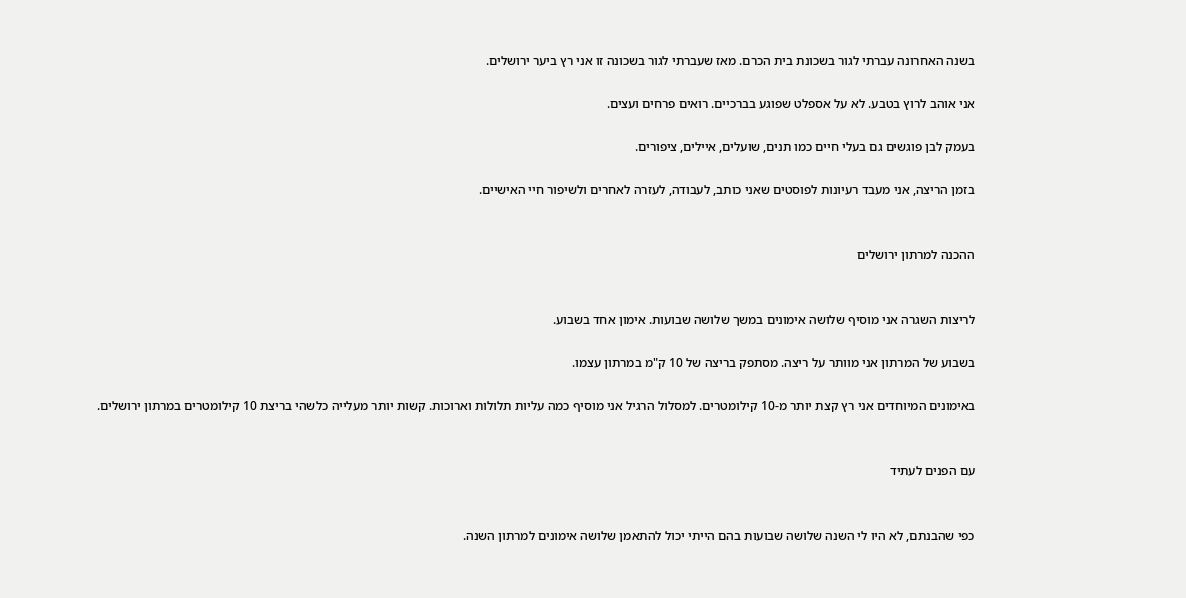בשנה האחרונה עברתי לגור בשכונת בית הכרם. מאז שעברתי לגור בשכונה זו אני רץ ביער ירושלים.

אני אוהב לרוץ בטבע. לא על אספלט שפוגע בברכיים. רואים פרחים ועצים.

בעמק לבן פוגשים גם בעלי חיים כמו תנים, שועלים, איילים, ציפורים.

בזמן הריצה, אני מעבד רעיונות לפוסטים שאני כותב, לעבודה, לעזרה לאחרים ולשיפור חיי האישיים.


ההכנה למרתון ירושלים


לריצות השגרה אני מוסיף שלושה אימונים במשך שלושה שבועות. אימון אחד בשבוע.

בשבוע של המרתון אני מוותר על ריצה. מסתפק בריצה של 10 ק"מ במרתון עצמו.

באימונים המיוחדים אני רץ קצת יותר מ-10 קילומטרים. למסלול הרגיל אני מוסיף כמה עליות תלולות וארוכות. קשות יותר מעלייה כלשהי בריצת 10 קילומטרים במרתון ירושלים.


עם הפנים לעתיד


כפי שהבנתם, לא היו לי השנה שלושה שבועות בהם הייתי יכול להתאמן שלושה אימונים למרתון השנה.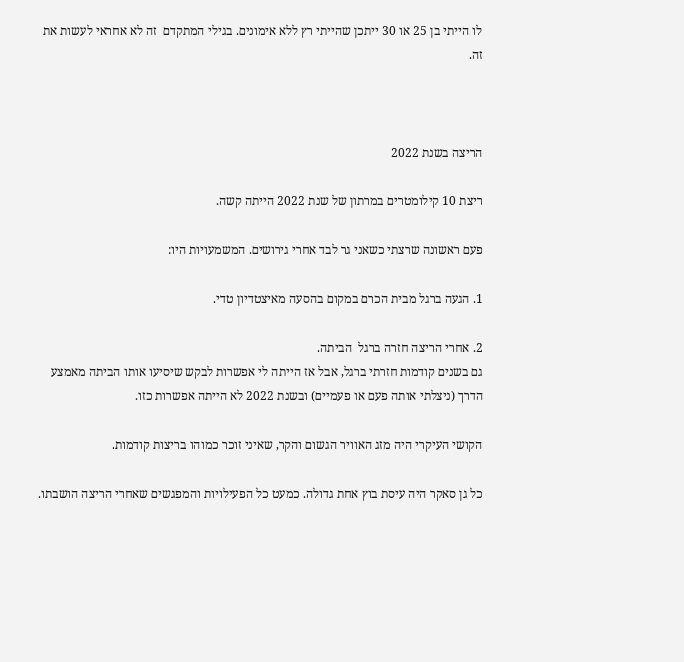לו הייתי בן 25 או 30 ייתכן שהייתי רץ ללא אימונים. בגילי המתקדם  זה לא אחראי לעשות את זה.



הריצה בשנת 2022

ריצת 10 קילומטרים במרתון של שנת 2022 הייתה קשה.

פעם ראשונה שרצתי כשאני גר לבד אחרי גירושים. המשמעויות היו:

1. הגעה ברגל מבית הכרם במקום בהסעה מאיצטדיון טדי.

2. אחרי הריצה חזרה ברגל  הביתה.
גם בשנים קודמות חזרתי ברגל, אבל אז הייתה לי אפשרות לבקש שיסיעו אותו הביתה מאמצע הדרך (ניצלתי אותה פעם או פעמיים) ובשנת 2022 לא הייתה אפשרות כזו.

הקושי העיקרי היה מזג האוויר הגשום והקר, שאיני זוכר כמוהו בריצות קודמות.

כל גן סאקר היה עיסת בוץ אחת גדולה. כמעט כל הפעילויות והמפגשים שאחרי הריצה הושבתו.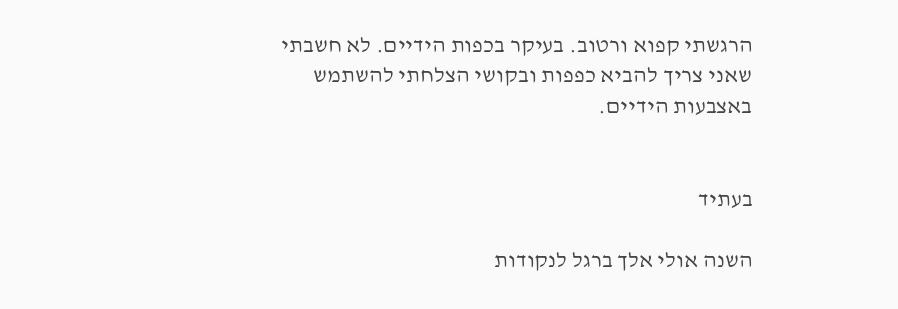הרגשתי קפוא ורטוב. בעיקר בכפות הידיים. לא חשבתי שאני צריך להביא כפפות ובקושי הצלחתי להשתמש באצבעות הידיים.


בעתיד

השנה אולי אלך ברגל לנקודות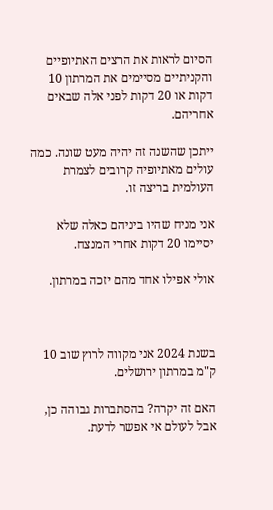הסיום לראות את הרצים האתיופיים והקניתיים מסיימים את המרתון 10 דקות או 20 דקות לפני אלה שבאים אחריהם.

ייתכן שהשנה זה יהיה מעט שונה. כמה עולים מאתיופיה קרובים לצמרת העולמית בריצה זו.

אני מניח שהיו ביניהם כאלה שלא יסיימו 20 דקות אחרי המנצח.

אולי אפילו אחד מהם יזכה במרתון.



בשנת 2024 אני מקווה לרוץ שוב 10 ק"מ במרתון ירושלים.

האם זה יקרה? בהסתברות גבוהה כן, אבל לעולם אי אפשר לדעת.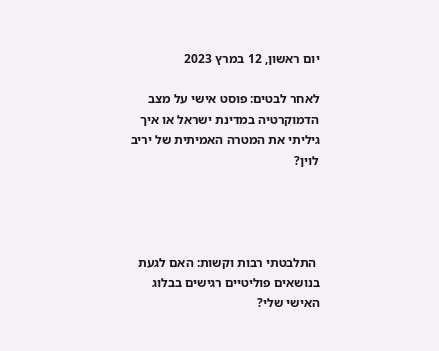יום ראשון, 12 במרץ 2023

לאחר לבטים: פוסט אישי על מצב הדמוקרטיה במדינת ישראל או איך גיליתי את המטרה האמיתית של יריב לוין?




 התלבטתי רבות וקשות: האם לגעת בנושאים פוליטיים רגישים בבלוג האישי שלי?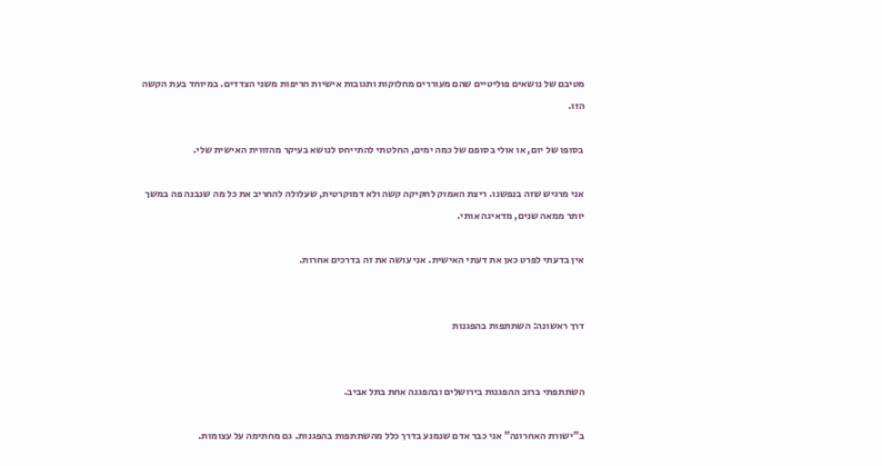מטיבם של נושאים פוליטיים שהם מעוררים מחלוקות ותגובות אישיות חריפות משני הצדדים. במיוחד בעת הקשה הזו.

בסופו של יום, או אולי בסופם של כמה ימים, החלטתי להתייחס לנושא בעיקר מהזווית האישית שלי.

אני מרגיש שזה בנפשנו. ריצת האמוק לחקיקה קשה ולא דמוקרטית, שעלולה להחריב את כל מה שנבנה פה במשך יותר ממאה שנים, מדאיגה אותי.

אין בדעתי לפרט כאן את דעתי האישית. אני עושה את זה בדרכים אחרות.


דרך ראשונה: השתתפות בהפגנות


השתתפתי ברוב ההפגנות בירושלים ובהפגנה אחת בתל אביב.

ב"ישורת האחרונה" אני כבר אדם שנמנע בדרך כלל מהשתתפות בהפגנות. גם מחתימה על עצומות.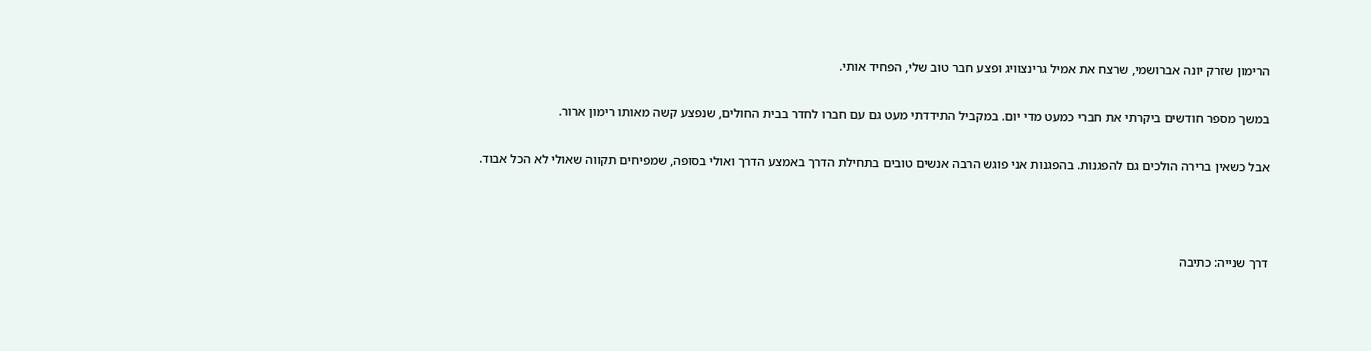הרימון שזרק יונה אברושמי, שרצח את אמיל גרינצוויג ופצע חבר טוב שלי, הפחיד אותי.

במשך מספר חודשים ביקרתי את חברי כמעט מדי יום. במקביל התידדתי מעט גם עם חברו לחדר בבית החולים, שנפצע קשה מאותו רימון ארור.

אבל כשאין ברירה הולכים גם להפגנות. בהפגנות אני פוגש הרבה אנשים טובים בתחילת הדרך באמצע הדרך ואולי בסופה, שמפיחים תקווה שאולי לא הכל אבוד.



דרך שנייה: כתיבה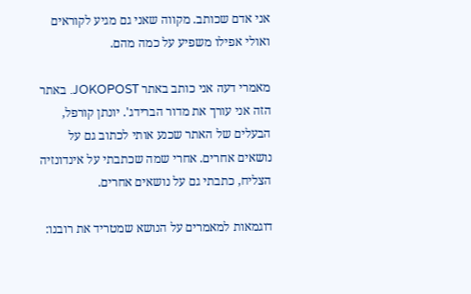אני אדם שכותב. מקווה שאני גם מגיע לקוראים ואולי אפילו משפיע על כמה מהם.

מאמרי דעה אני כותב באתר JOKOPOST. באתר הזה אני עורך את מדור הברידג'. יונתן קורפל, הבעלים של האתר שכנע אותי לכתוב גם על נושאים אחרים. אחרי שמה שכתבתי על אינדונזיה הצליח, כתבתי גם על נושאים אחרים.

דוגמאות למאמרים על הנושא שמטריד את רובנו: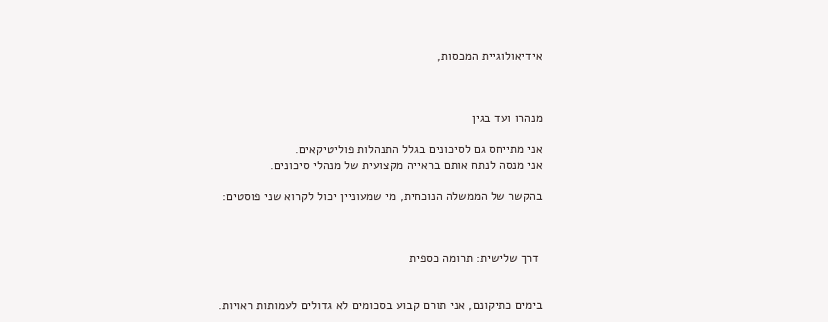אידיאולוגיית המכסות,



מנהרו ועד בגין

אני מתייחס גם לסיכונים בגלל התנהלות פוליטיקאים.
אני מנסה לנתח אותם בראייה מקצועית של מנהלי סיכונים.

בהקשר של הממשלה הנוכחית, מי שמעוניין יכול לקרוא שני פוסטים:



 דרך שלישית: תרומה כספית


בימים כתיקונם, אני תורם קבוע בסכומים לא גדולים לעמותות ראויות.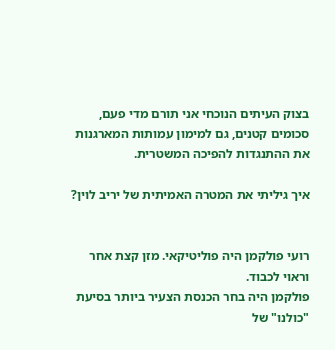בצוק העיתים הנוכחי אני תורם מדי פעם, סכומים קטנים, גם למימון עמותות המארגנות את ההתנגדות להפיכה המשטרית.

איך גיליתי את המטרה האמיתית של יריב לוין?


רועי פולקמן היה פוליטיקאי. מזן קצת אחר וראוי לכבוד.
פולקמן היה בחר הכנסת הצעיר ביותר בסיעת "כולנו" של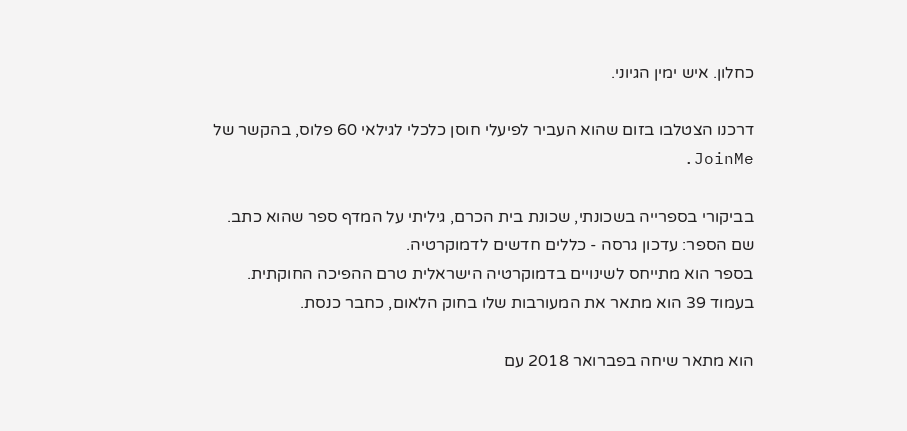כחלון. איש ימין הגיוני.

דרכנו הצטלבו בזום שהוא העביר לפיעלי חוסן כלכלי לגילאי 60 פלוס, בהקשר של JoinMe.

בביקורי בספרייה בשכונתי, שכונת בית הכרם, גיליתי על המדף ספר שהוא כתב.
שם הספר: עדכון גרסה - כללים חדשים לדמוקרטיה.
בספר הוא מתייחס לשינויים בדמוקרטיה הישראלית טרם ההפיכה החוקתית.
בעמוד 39 הוא מתאר את המעורבות שלו בחוק הלאום, כחבר כנסת.

הוא מתאר שיחה בפברואר 2018 עם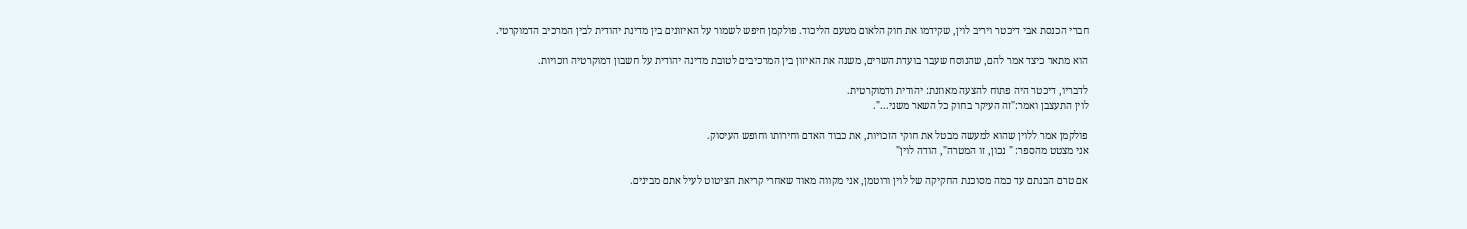חברי הכנסת אבי דיכטר ויריב לוין, שקידמו את חוק הלאום מטעם הליכוד. פולקמן חיפש לשמור על האיזונים בין מדינת יהודית לבין המרכיב הדמוקרטי.

הוא מתאר כיצד אמר להם, שהנוסח שעבר בועדת השרים, משנה את האיזון בין המרכיבים לטובת מדינה יהודית על חשבון דמוקרטיה וזכויות.

לדבריו, דיכטר היה פתוח להצעה מאוזנת: יהודית ודמוקרטית.
לוין התעצבן ואמר:"זה העיקר בחוק כל השאר משני...".

פולקמן אמר ללוין שהוא למעשה מבטל את חוקי הזכויות, את כבוד האדם וחירותו וחופש העיסוק.
אני מצטט מהספר: " נכון, זו המטרה", הודה לוין"

אם טרם הבנתם עד כמה מסוכנת החקיקה של לוין ורוטמן, אני מקווה מאוד שאחרי קריאת הציטוט לעיל אתם מבינים.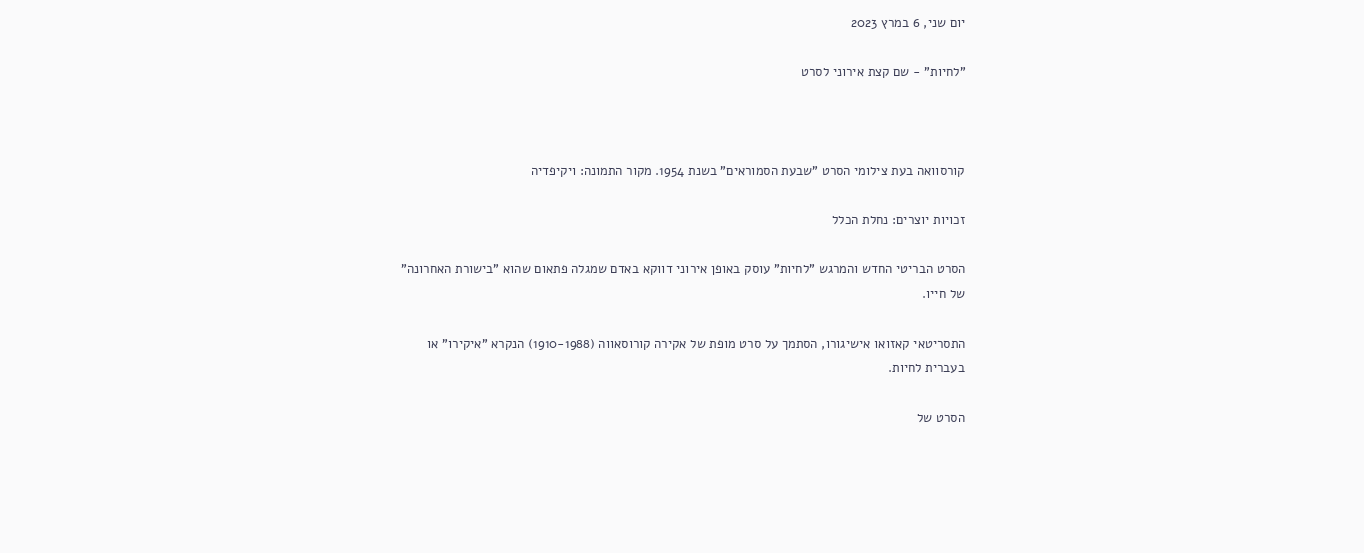יום שני, 6 במרץ 2023

"לחיות" - שם קצת אירוני לסרט



קורסוואה בעת צילומי הסרט "שבעת הסמוראים" בשנת 1954. מקור התמונה: ויקיפדיה

זכויות יוצרים: נחלת הכלל

הסרט הבריטי החדש והמרגש "לחיות" עוסק באופן אירוני דווקא באדם שמגלה פתאום שהוא "בישורת האחרונה" של חייו.

התסריטאי קאזואו אישיגורו, הסתמך על סרט מופת של אקירה קורוסאווה (1910-1988) הנקרא "איקירו" או בעברית לחיות.

הסרט של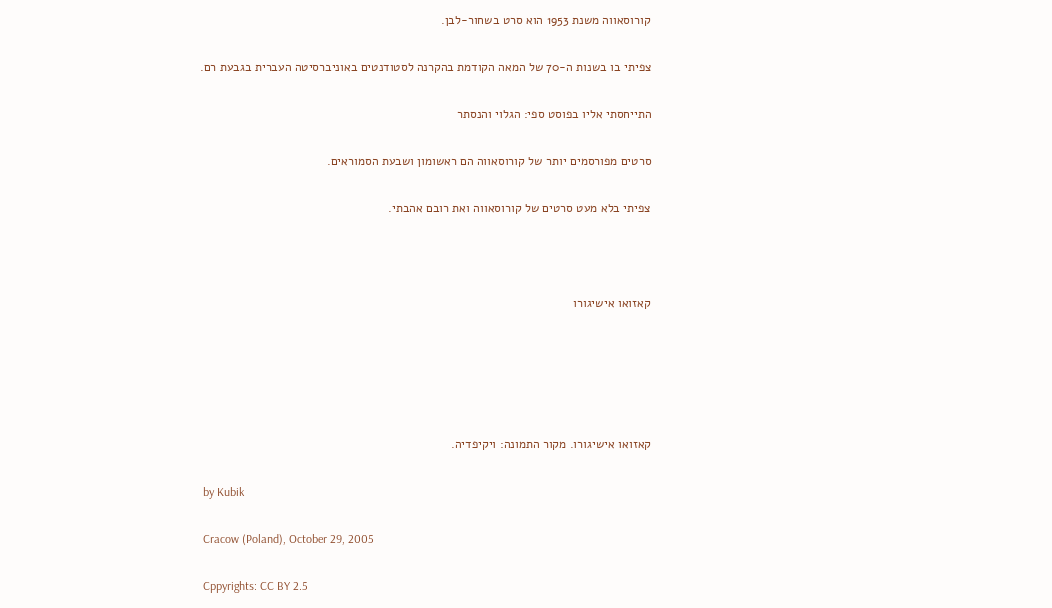קורוסאווה משנת 1953 הוא סרט בשחור-לבן.

צפיתי בו בשנות ה-70 של המאה הקודמת בהקרנה לסטודנטים באוניברסיטה העברית בגבעת רם.

התייחסתי אליו בפוסט ספי: הגלוי והנסתר

סרטים מפורסמים יותר של קורוסאווה הם ראשומון ושבעת הסמוראים.

צפיתי בלא מעט סרטים של קורוסאווה ואת רובם אהבתי.



קאזואו אישיגורו





קאזואו אישיגורו. מקור התמונה: ויקיפדיה.

 by Kubik

 Cracow (Poland), October 29, 2005

 Cppyrights: CC BY 2.5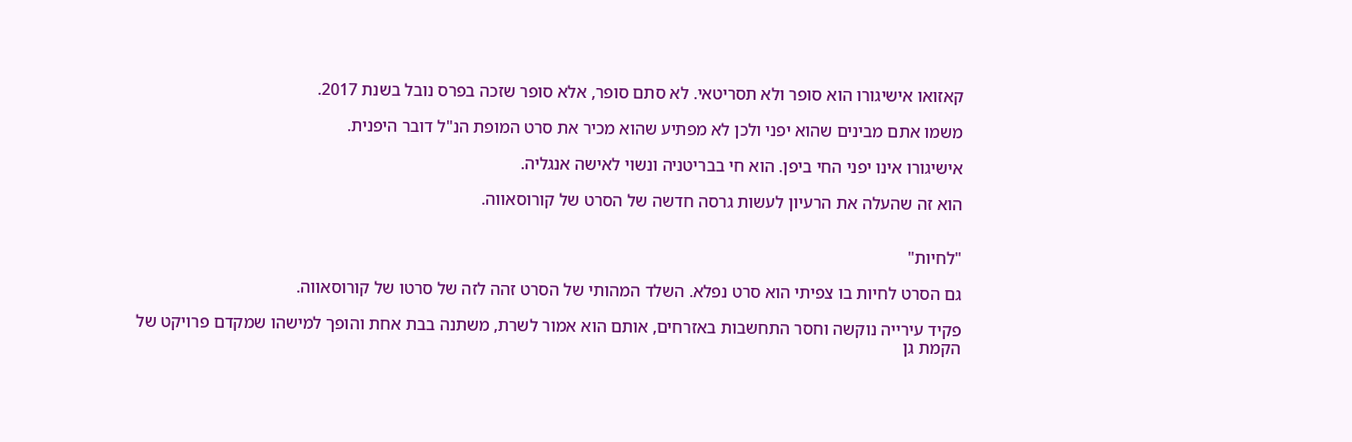קאזואו אישיגורו הוא סופר ולא תסריטאי. לא סתם סופר, אלא סופר שזכה בפרס נובל בשנת 2017.

משמו אתם מבינים שהוא יפני ולכן לא מפתיע שהוא מכיר את סרט המופת הנ"ל דובר היפנית.

אישיגורו אינו יפני החי ביפן. הוא חי בבריטניה ונשוי לאישה אנגליה.

הוא זה שהעלה את הרעיון לעשות גרסה חדשה של הסרט של קורוסאווה.


"לחיות"

גם הסרט לחיות בו צפיתי הוא סרט נפלא. השלד המהותי של הסרט זהה לזה של סרטו של קורוסאווה.

פקיד עירייה נוקשה וחסר התחשבות באזרחים, אותם הוא אמור לשרת, משתנה בבת אחת והופך למישהו שמקדם פרויקט של הקמת גן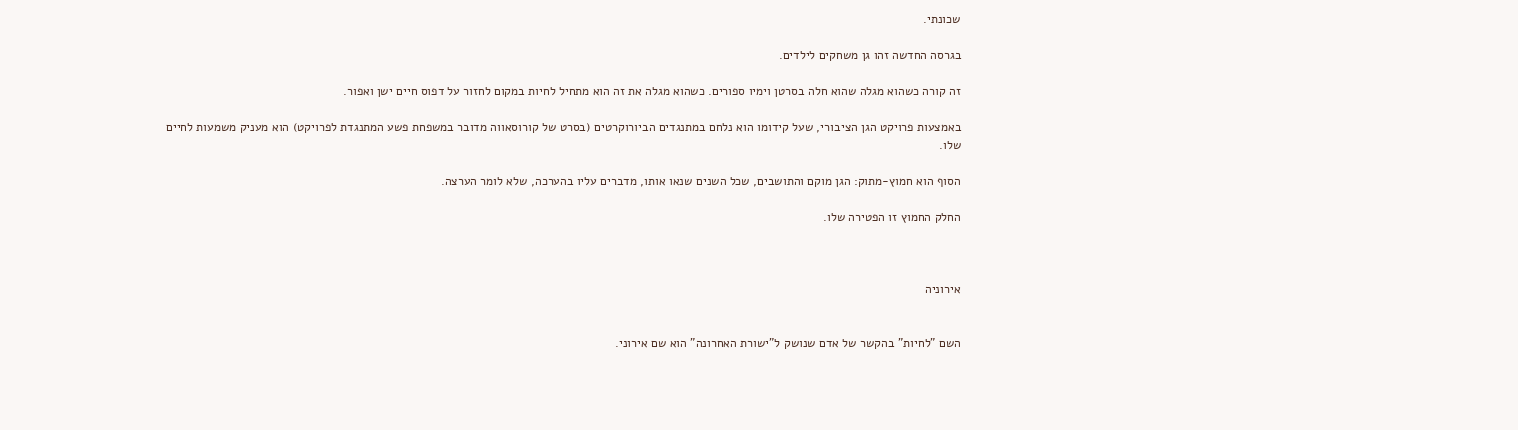שכונתי.

בגרסה החדשה זהו גן משחקים לילדים.

זה קורה כשהוא מגלה שהוא חלה בסרטן וימיו ספורים. כשהוא מגלה את זה הוא מתחיל לחיות במקום לחזור על דפוס חיים ישן ואפור.

באמצעות פרויקט הגן הציבורי, שעל קידומו הוא נלחם במתנגדים הביורוקרטים (בסרט של קורוסאווה מדובר במשפחת פשע המתנגדת לפרויקט) הוא מעניק משמעות לחיים שלו.

הסוף הוא חמוץ-מתוק: הגן מוקם והתושבים, שכל השנים שנאו אותו, מדברים עליו בהערכה, שלא לומר הערצה.

החלק החמוץ זו הפטירה שלו.



אירוניה


השם "לחיות" בהקשר של אדם שנושק ל"ישורת האחרונה" הוא שם אירוני.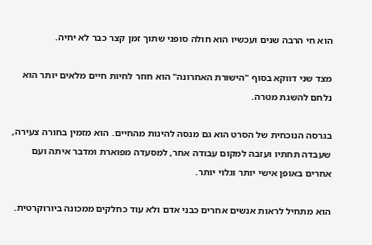הוא חי הרבה שנים ועכשיו הוא חולה סופני שתוך זמן קצר כבר לא יחיה.

מצד שני דווקא בסוף "הישורת האחרונה" הוא חוזר לחיות חיים מלאים יותר הוא נלחם להשגת מטרה.

בגרסה הנוכחית של הסרט הוא גם מנסה להינות מהחיים. הוא מזמין בחורה צעירה, שעבדה תחתיו ועזבה למקום עבודה אחר, למסעדה מפוארת ומדבר איתה ועם אחרים באופן אישי יותר וגלוי יותר.

הוא מתחיל לראות אנשים אחרים כבני אדם ולא עוד כחלקים ממכונה ביורוקרטית.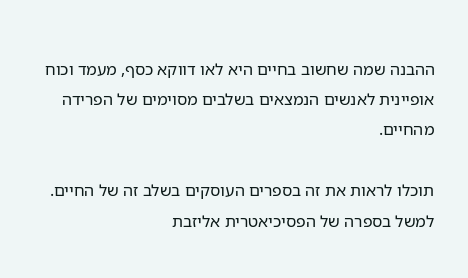ההבנה שמה שחשוב בחיים היא לאו דווקא כסף, מעמד וכוח אופיינית לאנשים הנמצאים בשלבים מסוימים של הפרידה מהחיים.

תוכלו לראות את זה בספרים העוסקים בשלב זה של החיים. למשל בספרה של הפסיכיאטרית אליזבת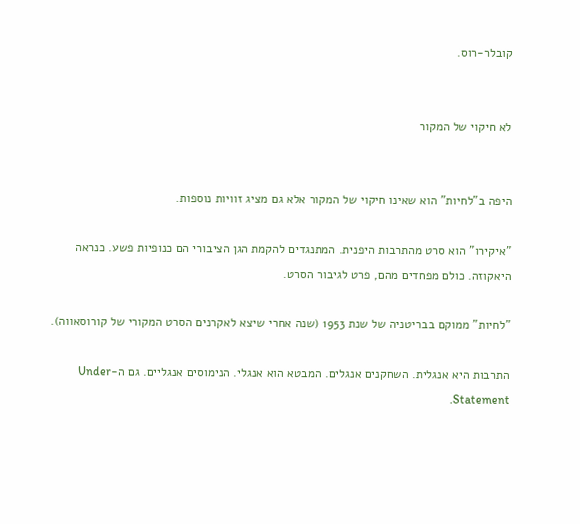קובלר-רוס.


לא חיקוי של המקור


היפה ב"לחיות" הוא שאינו חיקוי של המקור אלא גם מציג זוויות נוספות.

"איקירו" הוא סרט מהתרבות היפנית. המתנגדים להקמת הגן הציבורי הם כנופיות פשע. כנראה היאקוזה. כולם מפחדים מהם, פרט לגיבור הסרט.

"לחיות" ממוקם בבריטניה של שנת 1953 (שנה אחרי שיצא לאקרנים הסרט המקורי של קורוסאווה).

התרבות היא אנגלית. השחקנים אנגלים. המבטא הוא אנגלי. הנימוסים אנגליים. גם ה-Under Statement.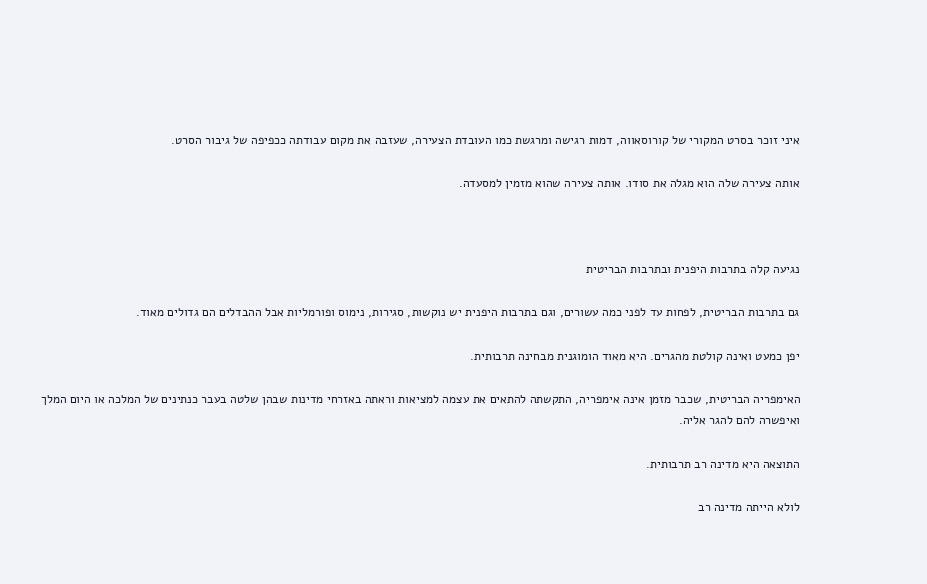איני זוכר בסרט המקורי של קורוסאווה, דמות רגישה ומרגשת כמו העובדת הצעירה, שעזבה את מקום עבודתה ככפיפה של גיבור הסרט.

אותה צעירה שלה הוא מגלה את סודו. אותה צעירה שהוא מזמין למסעדה.



נגיעה קלה בתרבות היפנית ובתרבות הבריטית

גם בתרבות הבריטית, לפחות עד לפני כמה עשורים, וגם בתרבות היפנית יש נוקשות, סגירות, נימוס ופורמליות אבל ההבדלים הם גדולים מאוד.

יפן כמעט ואינה קולטת מהגרים. היא מאוד הומוגנית מבחינה תרבותית.

האימפריה הבריטית, שכבר מזמן אינה אימפריה, התקשתה להתאים את עצמה למציאות וראתה באזרחי מדינות שבהן שלטה בעבר כנתינים של המלכה או היום המלך ואיפשרה להם להגר אליה.

התוצאה היא מדינה רב תרבותית.

לולא הייתה מדינה רב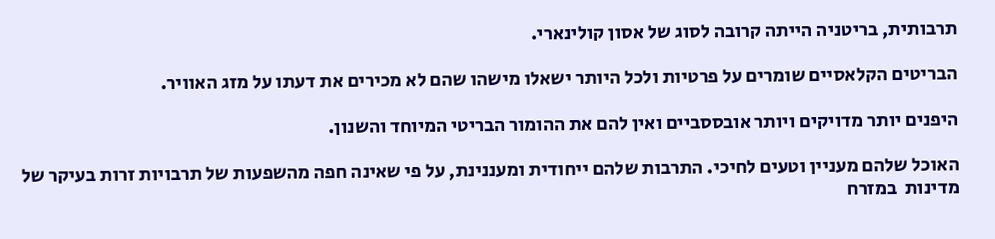תרבותית, בריטניה הייתה קרובה לסוג של אסון קולינארי.

הבריטים הקלאסיים שומרים על פרטיות ולכל היותר ישאלו מישהו שהם לא מכירים את דעתו על מזג האוויר.

היפנים יותר מדויקים ויותר אובססביים ואין להם את ההומור הבריטי המיוחד והשנון.

האוכל שלהם מעניין וטעים לחיכי. התרבות שלהם ייחודית ומעננינת, על פי שאינה חפה מהשפעות של תרבויות זרות בעיקר של מדינות  במזרח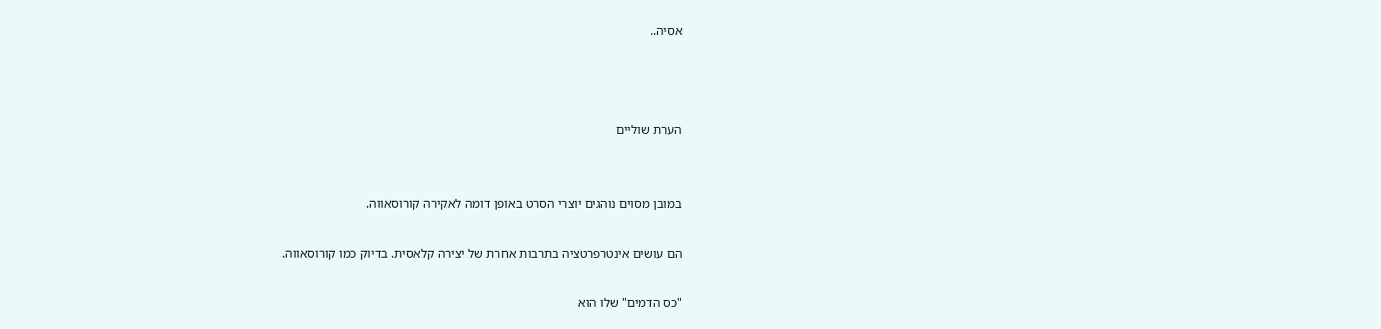אסיה..



הערת שוליים


במובן מסוים נוהגים יוצרי הסרט באופן דומה לאקירה קורוסאווה.

הם עושים אינטרפרטציה בתרבות אחרת של יצירה קלאסית. בדיוק כמו קורוסאווה.

"כס הדמים" שלו הוא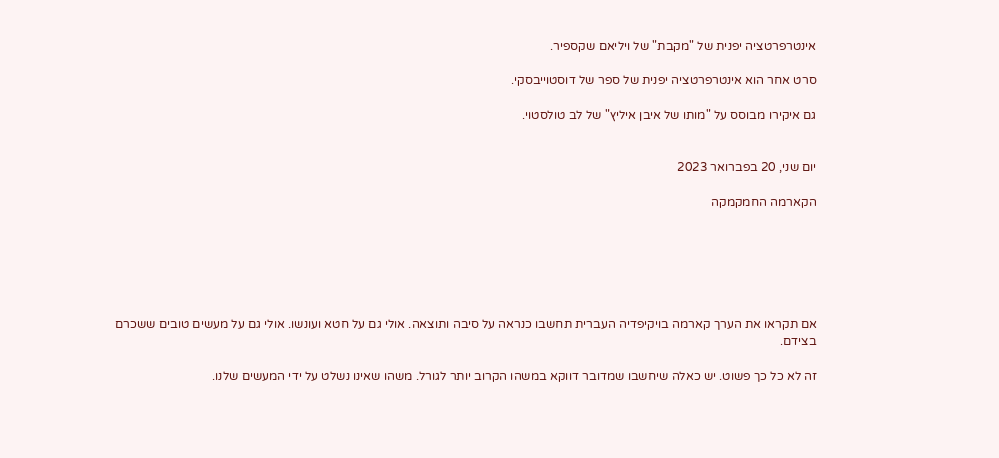אינטרפרטציה יפנית של "מקבת" של ויליאם שקספיר.

סרט אחר הוא אינטרפרטציה יפנית של ספר של דוסטוייבסקי.

גם איקירו מבוסס על "מותו של איבן איליץ" של לב טולסטוי.


יום שני, 20 בפברואר 2023

הקארמה החמקמקה






אם תקראו את הערך קארמה בויקיפדיה העברית תחשבו כנראה על סיבה ותוצאה. אולי גם על חטא ועונשו. אולי גם על מעשים טובים ששכרם בצידם.

זה לא כל כך פשוט. יש כאלה שיחשבו שמדובר דווקא במשהו הקרוב יותר לגורל. משהו שאינו נשלט על ידי המעשים שלנו.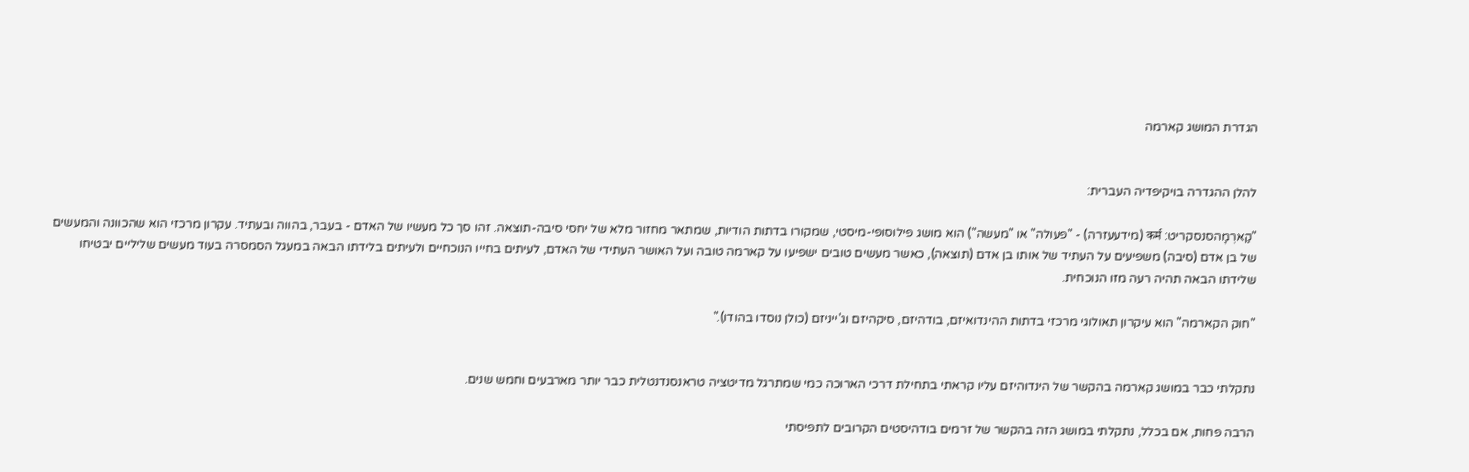הגדרת המושג קארמה


להלן ההגדרה בויקיפדיה העברית:

"קַארְמָהסנסקריט: कर्म (מידעעזרה) - "פעולה" או "מעשה") הוא מושג פילוסופי-מיסטי, שמקורו בדתות הודיות, שמתאר מחזור מלא של יחסי סיבה-תוצאה. זהו סך כל מעשיו של האדם - בעבר, בהווה ובעתיד. עקרון מרכזי הוא שהכוונה והמעשים של בן אדם (סיבה) משפיעים על העתיד של אותו בן אדם (תוצאה), כאשר מעשים טובים ישפיעו על קארמה טובה ועל האושר העתידי של האדם, לעיתים בחייו הנוכחיים ולעיתים בלידתו הבאה במעגל הסמסרה בעוד מעשים שליליים יבטיחו שלידתו הבאה תהיה רעה מזו הנוכחית.

"חוק הקארמה" הוא עיקרון תאולוגי מרכזי בדתות ההינדואיזם, בודהיזם, סיקהיזם וג'ייניזם (כולן נוסדו בהודו)."


נתקלתי כבר במושג קארמה בהקשר של הינדוהיזם עליו קראתי בתחילת דרכי הארוכה כמי שמתרגל מדיטציה טראנסנדנטלית כבר יותר מארבעים וחמש שנים.

הרבה פחות, אם בכלל, נתקלתי במושג הזה בהקשר של זרמים בודהיסטים הקרובים לתפיסתי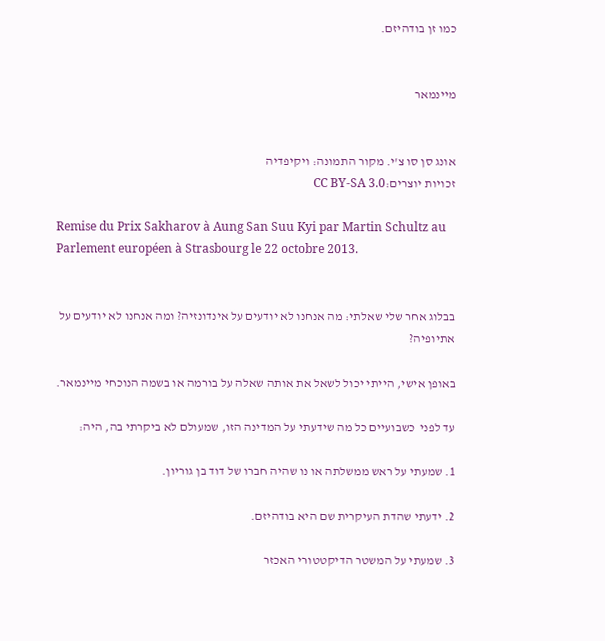כמו זן בודהיזם.


מיינמאר


אונג סן סו צ'י. מקור התמונה: ויקיפדיה
זכויות יוצרים:CC BY-SA 3.0

Remise du Prix Sakharov à Aung San Suu Kyi par Martin Schultz au Parlement européen à Strasbourg le 22 octobre 2013.


בבלוג אחר שלי שאלתי: מה אנחנו לא יודעים על אינדונזיה? ומה אנחנו לא יודעים על אתיופיה?

באופן אישי, הייתי יכול לשאל את אותה שאלה על בורמה או בשמה הנוכחי מיינמאר.

עד לפני  כשבועיים כל מה שידעתי על המדינה הזו, שמעולם לא ביקרתי בה, היה:

1. שמעתי על ראש ממשלתה או נו שהיה חברו של דוד בן גוריון.

2. ידעתי שהדת העיקרית שם היא בודהיזם.

3. שמעתי על המשטר הדיקטטורי האכזר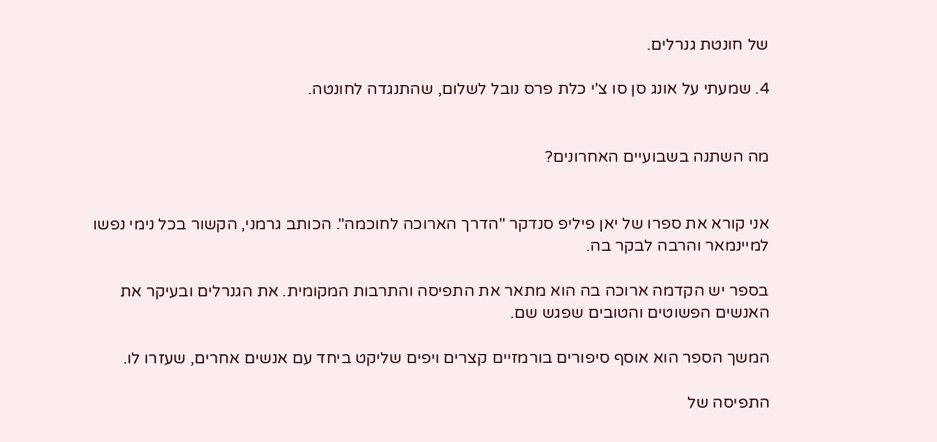של חונטת גנרלים.

4. שמעתי על אונג סן סו צ'י כלת פרס נובל לשלום, שהתנגדה לחונטה.


מה השתנה בשבועיים האחרונים?


אני קורא את ספרו של יאן פיליפ סנדקר "הדרך הארוכה לחוכמה". הכותב גרמני, הקשור בכל נימי נפשו למיינמאר והרבה לבקר בה.

בספר יש הקדמה ארוכה בה הוא מתאר את התפיסה והתרבות המקומית. את הגנרלים ובעיקר את האנשים הפשוטים והטובים שפגש שם.

המשך הספר הוא אוסף סיפורים בורמזיים קצרים ויפים שליקט ביחד עם אנשים אחרים, שעזרו לו.

התפיסה של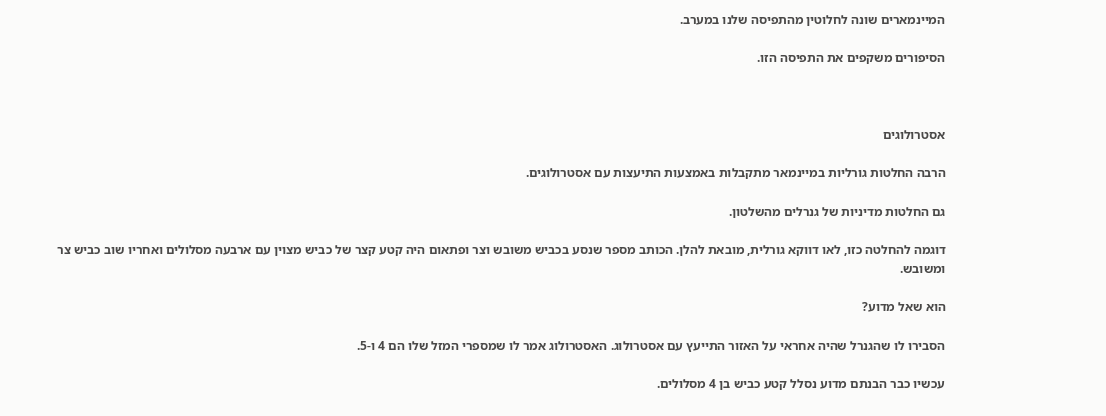המיינמארים שונה לחלוטין מהתפיסה שלנו במערב.

הסיפורים משקפים את התפיסה הזו.



אסטרולוגים

הרבה החלטות גורליות במיינמאר מתקבלות באמצעות התיעצות עם אסטרולוגים.

גם החלטות מדיניות של גנרלים מהשלטון.

דוגמה להחלטה כזו, לאו דווקא גורלית, מובאת להלן. הכותב מספר שנסע בכביש משובש וצר ופתאום היה קטע קצר של כביש מצוין עם ארבעה מסלולים ואחריו שוב כביש צר ומשובש.

הוא שאל מדוע?

הסבירו לו שהגנרל שהיה אחראי על האזור התייעץ עם אסטרולוג. האסטרולוג אמר לו שמספרי המזל שלו הם 4 ו-5.

עכשיו כבר הבנתם מדוע נסלל קטע כביש בן 4 מסלולים.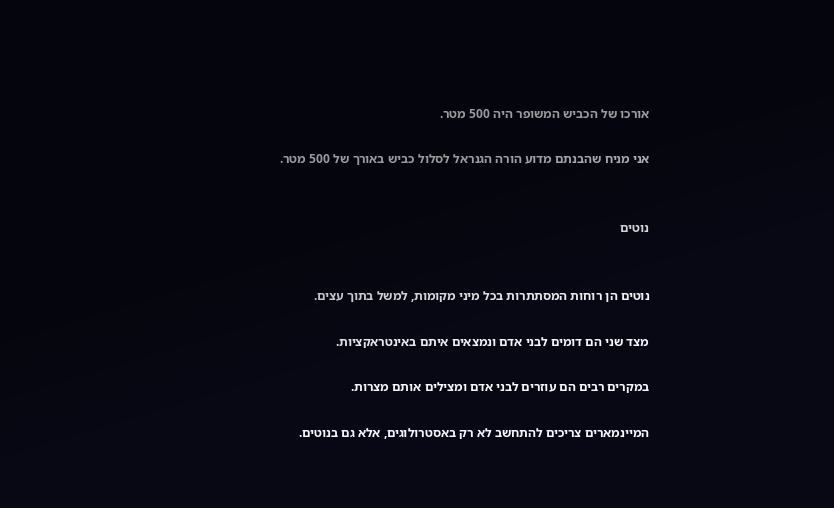אורכו של הכביש המשופר היה 500 מטר.

אני מניח שהבנתם מדוע הורה הגנראל לסלול כביש באורך של 500 מטר.


נוטים


נוטים הן רוחות המסתתרות בכל מיני מקומות, למשל בתוך עצים.

מצד שני הם דומים לבני אדם ונמצאים איתם באינטראקציות.

במקרים רבים הם עוזרים לבני אדם ומצילים אותם מצרות.

המיינמארים צריכים להתחשב לא רק באסטרולוגים, אלא גם בנוטים.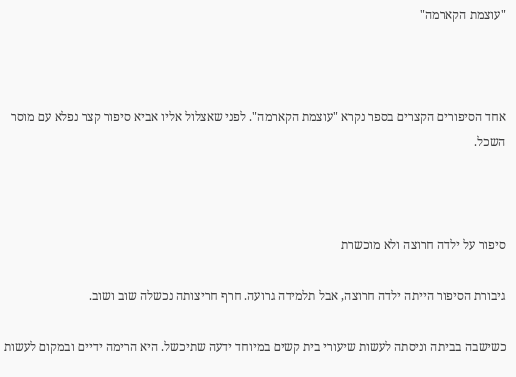"עוצמת הקארמה"



אחד הסיפורים הקצרים בספר נקרא "עוצמת הקארמה". לפני שאצלול אליו אביא סיפור קצר נפלא עם מוסר השכל.



סיפור על ילדה חרוצה ולא מוכשרת

גיבורת הסיפור הייתה ילדה חרוצה, אבל תלמידה גרועה. חרף חריצותה נכשלה שוב ושוב.

כשישבה בביתה וניסתה לעשות שיעורי בית קשים במיוחד ידעה שתיכשל. היא הרימה ידיים ובמקום לעשות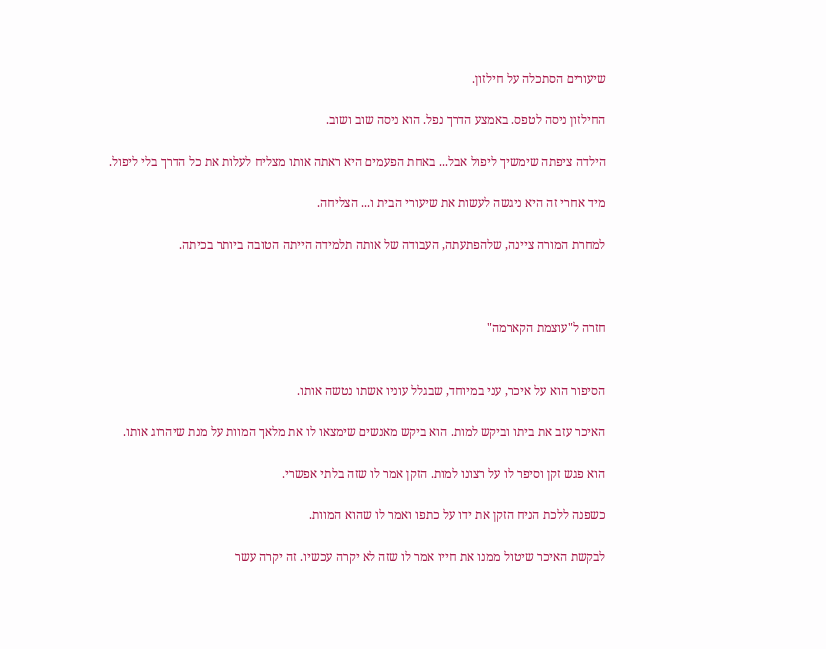שיעורים הסתכלה על חילזון.

החילזון ניסה לטפס. באמצע הדרך נפל. הוא ניסה שוב ושוב.

הילדה ציפתה שימשיך ליפול אבל... באחת הפעמים היא ראתה אותו מצליח לעלות את כל הדרך בלי ליפול.

מיד אחרי זה היא ניגשה לעשות את שיעורי הבית ו... הצליחה.

למחרת המורה ציינה, שלהפתעתה, העבודה של אותה תלמידה הייתה הטובה ביותר בכיתה.



חזרה ל"עוצמת הקארמה"


הסיפור הוא על איכר, עני במיוחד, שבגלל עוניו אשתו נטשה אותו.

האיכר עזב את ביתו וביקש למות. הוא ביקש מאנשים שימצאו לו את מלאך המוות על מנת שיהרוג אותו.

הוא פגש זקן וסיפר לו על רצונו למות. הזקן אמר לו שזה בלתי אפשרי.

כשפנה ללכת הניח הזקן את ידו על כתפו ואמר לו שהוא המוות.

לבקשת האיכר שיטול ממנו את חייו אמר לו שזה לא יקרה עכשיו. זה יקרה עשר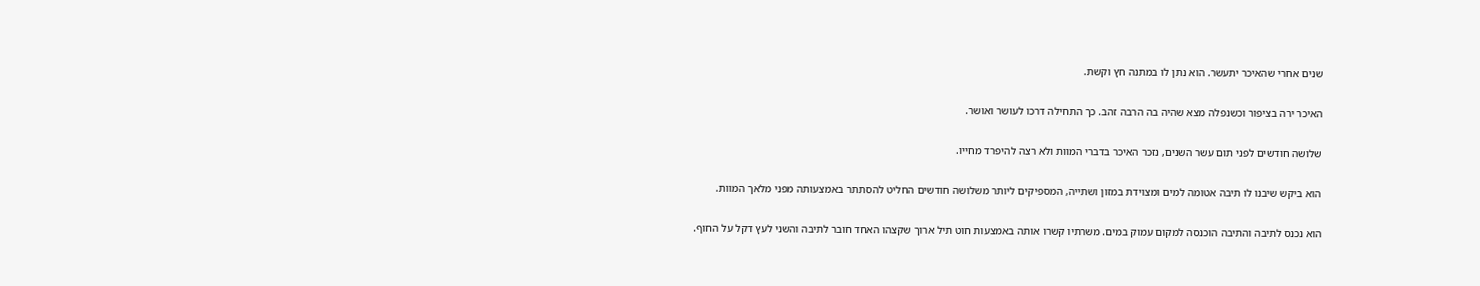שנים אחרי שהאיכר יתעשר. הוא נתן לו במתנה חץ וקשת.

האיכר ירה בציפור וכשנפלה מצא שהיה בה הרבה זהב. כך התחילה דרכו לעושר ואושר.

שלושה חודשים לפני תום עשר השנים, נזכר האיכר בדברי המוות ולא רצה להיפרד מחייו.

הוא ביקש שיבנו לו תיבה אטומה למים ומצוידת במזון ושתייה, המספיקים ליותר משלושה חודשים החליט להסתתר באמצעותה מפני מלאך המוות.

הוא נכנס לתיבה והתיבה הוכנסה למקום עמוק במים. משרתיו קשרו אותה באמצעות חוט תיל ארוך שקצהו האחד חובר לתיבה והשני לעץ דקל על החוף.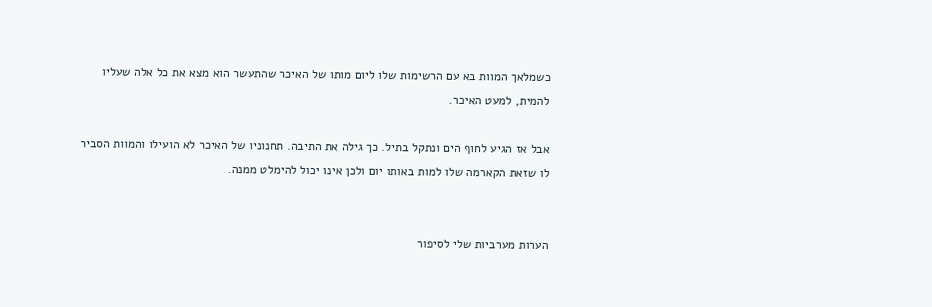כשמלאך המוות בא עם הרשימות שלו ליום מותו של האיכר שהתעשר הוא מצא את כל אלה שעליו להמית, למעט האיכר.

אבל אז הגיע לחוף הים ונתקל בתיל. כך גילה את התיבה. תחנוניו של האיכר לא הועילו והמוות הסביר לו שזאת הקארמה שלו למות באותו יום ולכן אינו יכול להימלט ממנה.


הערות מערביות שלי לסיפור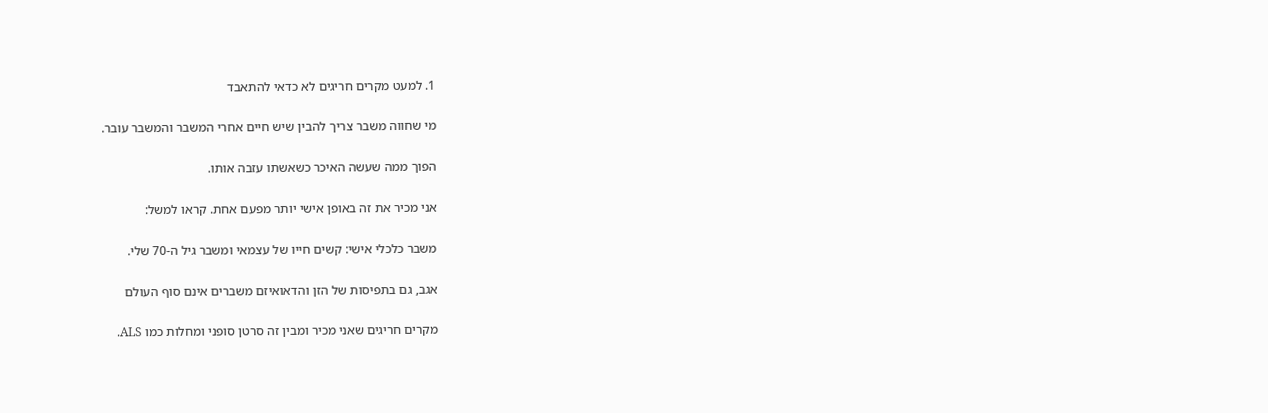1. למעט מקרים חריגים לא כדאי להתאבד

מי שחווה משבר צריך להבין שיש חיים אחרי המשבר והמשבר עובר.

הפוך ממה שעשה האיכר כשאשתו עזבה אותו.

אני מכיר את זה באופן אישי יותר מפעם אחת. קראו למשל:

משבר כלכלי אישי: קשים חייו של עצמאי ומשבר גיל ה-70 שלי.

אגב, גם בתפיסות של הזן והדאואיזם משברים אינם סוף העולם

מקרים חריגים שאני מכיר ומבין זה סרטן סופני ומחלות כמו ALS.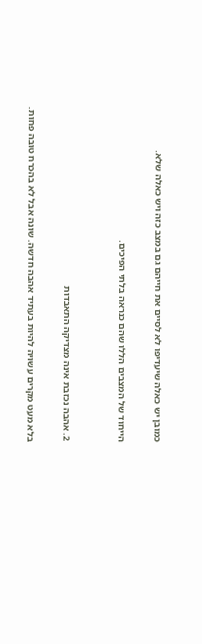כמובן יש כאלה שיעדיפו לא לסיים את חייהם גם במצב כזה ויש כאלה שלא.

הייחוד של המצבים הללו שהם כנראה בלתי הפיכים.


2. אהבה נכזבת אינה מצדיקה התאבדות

בלא מעט מקרים עשויה להיות בעתיד אהבה חדשה. שונה אבל לא בהכרח טובה פחות.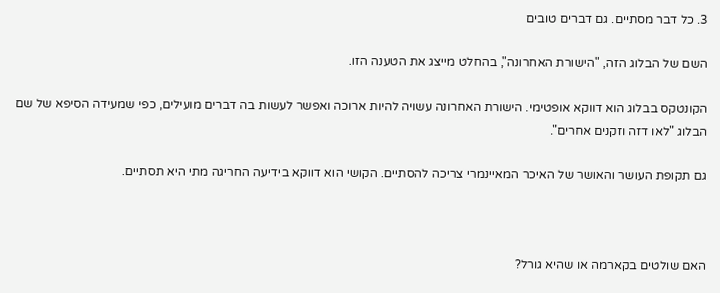3. כל דבר מסתיים. גם דברים טובים

השם של הבלוג הזה, "הישורת האחרונה", בהחלט מייצג את הטענה הזו.

הקונטקס בבלוג הוא דווקא אופטימי. הישורת האחרונה עשויה להיות ארוכה ואפשר לעשות בה דברים מועילים, כפי שמעידה הסיפא של שם הבלוג "לאו דזה וזקנים אחרים".

גם תקופת העושר והאושר של האיכר המאיינמרי צריכה להסתיים. הקושי הוא דווקא בידיעה החריגה מתי היא תסתיים.



האם שולטים בקארמה או שהיא גורל?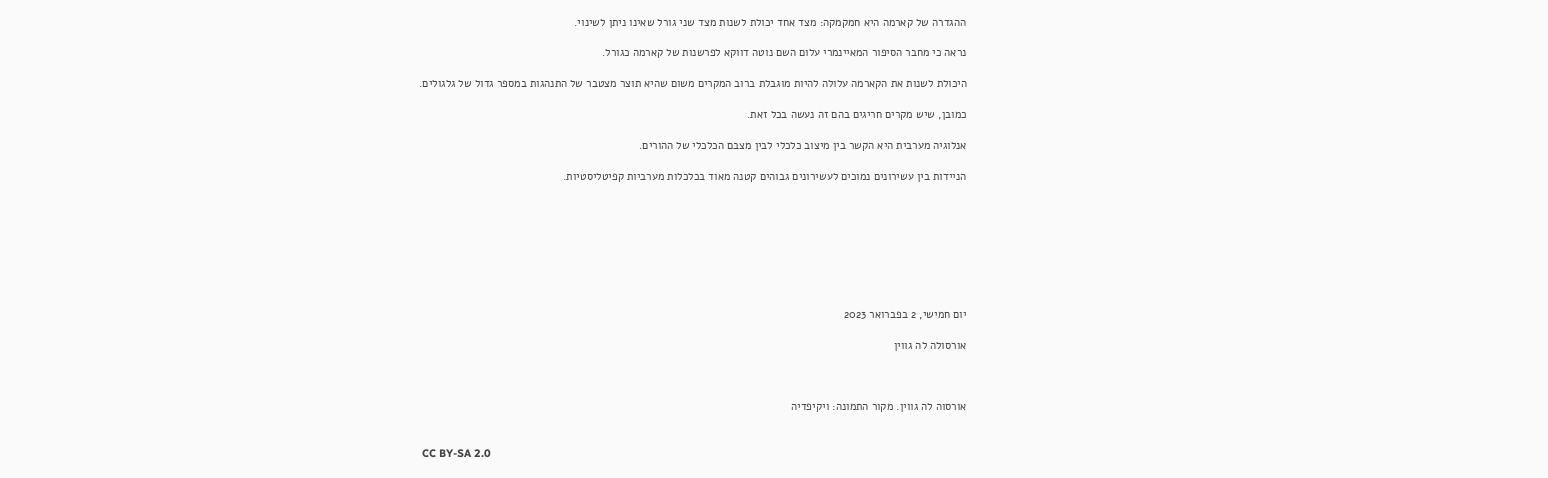ההגדרה של קארמה היא חמקמקה: מצד אחד יכולת לשנות מצד שני גורל שאינו ניתן לשינוי.

נראה כי מחבר הסיפור המאיינמרי עלום השם נוטה דווקא לפרשנות של קארמה כגורל.

היכולת לשנות את הקארמה עלולה להיות מוגבלת ברוב המקרים משום שהיא תוצר מצטבר של התנהגות במספר גדול של גלגולים.

כמובן, שיש מקרים חריגים בהם זה נעשה בכל זאת.

אנלוגיה מערבית היא הקשר בין מיצוב כלכלי לבין מצבם הכלכלי של ההורים.

הניידות בין עשירונים נמוכים לעשירונים גבוהים קטנה מאוד בכלכלות מערביות קפיטליסטיות.








יום חמישי, 2 בפברואר 2023

אורסולה לה גווין



אורסוה לה גווין. מקור התמונה: ויקיפדיה


 CC BY-SA 2.0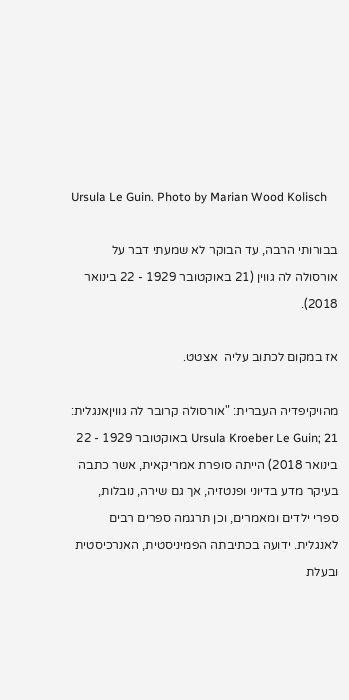Ursula Le Guin. Photo by Marian Wood Kolisch

בבורותי הרבה, עד הבוקר לא שמעתי דבר על אורסולה לה גווין (21 באוקטובר 1929 - 22 בינואר 2018).

אז במקום לכתוב עליה  אצטט.

מהויקיפדיה העברית: "אורסולה קרובר לה גוויןאנגלית: Ursula Kroeber Le Guin; 21 באוקטובר 1929 - 22 בינואר 2018) הייתה סופרת אמריקאית, אשר כתבה בעיקר מדע בדיוני ופנטזיה, אך גם שירה, נובלות, ספרי ילדים ומאמרים, וכן תרגמה ספרים רבים לאנגלית. ידועה בכתיבתה הפמיניסטית, האנרכיסטית ובעלת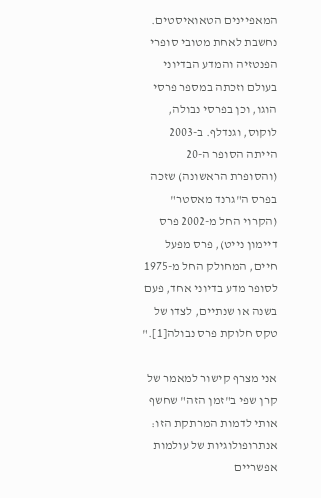המאפיינים הטאואיסטים. נחשבת לאחת מטובי סופרי הפנטזיה והמדע הבדיוני בעולם וזכתה במספר פרסי הוגו, וכן בפרסי נבולה, לוקוס, וגנדלף. ב-2003 הייתה הסופר ה-20 (והסופרת הראשונה) שזכה בפרס ה"גרנד מאסטר" (הקרוי החל מ-2002 פרס דיימון נייט), פרס מפעל חיים, המחולק החל מ-1975 לסופר מדע בדיוני אחד, פעם בשנה או שנתיים, לצדו של טקס חלוקת פרס נבולה[1]."

אני מצרף קישור למאמר של קרן שפי ב"זמן הזה" שחשף אותי לדמות המרתקת הזו: אנתרופולוגיות של עולמות אפשריים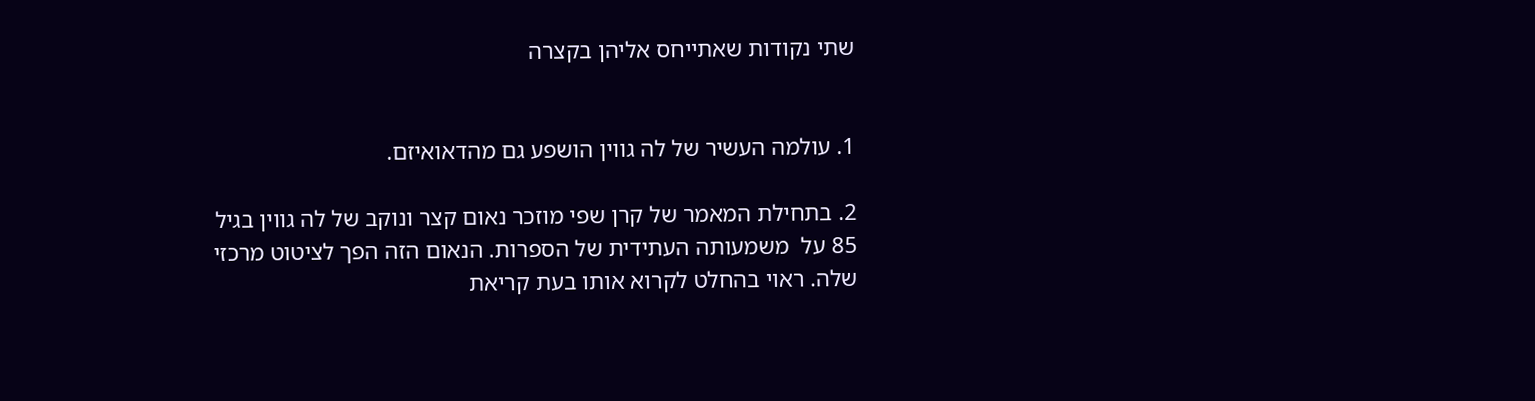שתי נקודות שאתייחס אליהן בקצרה


1. עולמה העשיר של לה גווין הושפע גם מהדאואיזם.

2. בתחילת המאמר של קרן שפי מוזכר נאום קצר ונוקב של לה גווין בגיל 85 על  משמעותה העתידית של הספרות. הנאום הזה הפך לציטוט מרכזי שלה. ראוי בהחלט לקרוא אותו בעת קריאת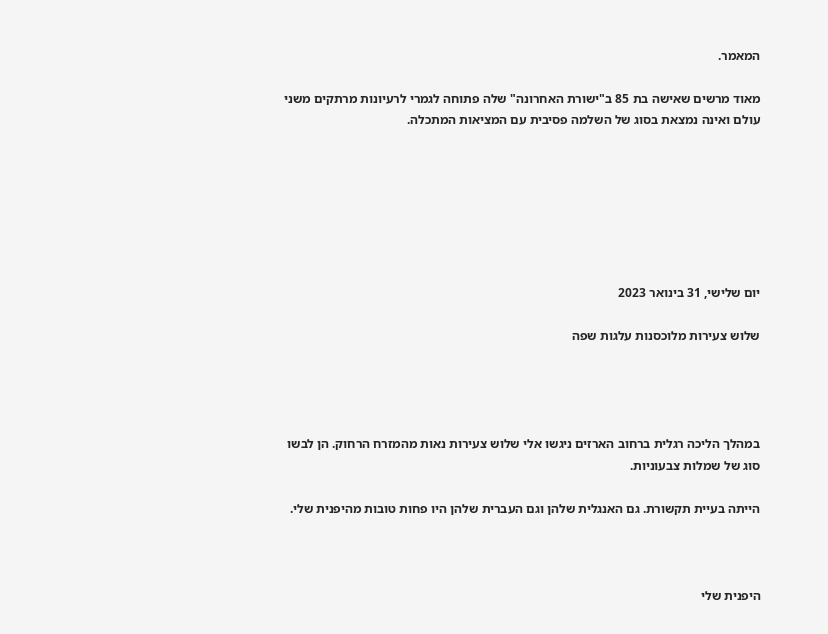המאמר.

מאוד מרשים שאישה בת 85 ב"ישורת האחרונה" שלה פתוחה לגמרי לרעיונות מרתקים משני עולם ואינה נמצאת בסוג של השלמה פסיבית עם המציאות המתכלה.







יום שלישי, 31 בינואר 2023

שלוש צעירות מלוכסנות עלגות שפה




במהלך הליכה רגלית ברחוב הארזים ניגשו אלי שלוש צעירות נאות מהמזרח הרחוק. הן לבשו סוג של שמלות צבעוניות.

הייתה בעיית תקשורת. גם האנגלית שלהן וגם העברית שלהן היו פחות טובות מהיפנית שלי.



היפנית שלי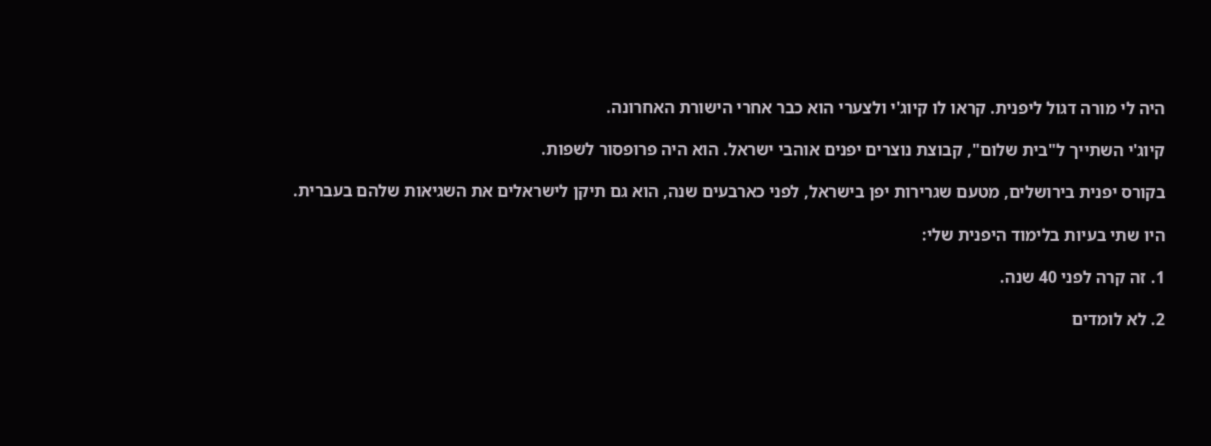היה לי מורה דגול ליפנית. קראו לו קיוג'י ולצערי הוא כבר אחרי הישורת האחרונה.

קיוג'י השתייך ל"בית שלום", קבוצת נוצרים יפנים אוהבי ישראל. הוא היה פרופסור לשפות.

בקורס יפנית בירושלים, מטעם שגרירות יפן בישראל, לפני כארבעים שנה, הוא גם תיקן לישראלים את השגיאות שלהם בעברית.

היו שתי בעיות בלימוד היפנית שלי:

1. זה קרה לפני 40 שנה.

2. לא לומדים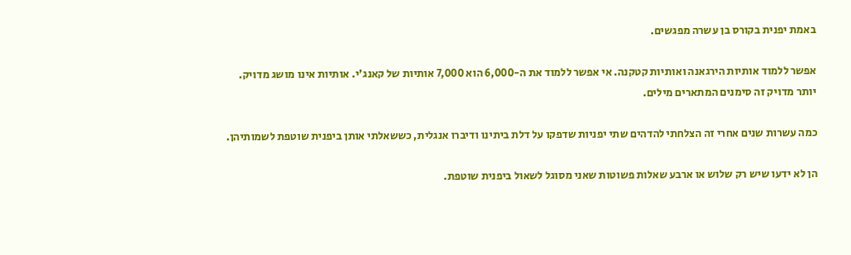באמת יפנית בקורס בן עשרה מפגשים.

אפשר ללמוד אותיות הירגאנה ואותיות קטקנה. אי אפשר ללמוד את ה-6,000 הוא 7,000 אותיות של קאנג'י. אותיות אינו מושג מדויק. יותר מדויק זה סימנים המתארים מילים.

כמה עשרות שנים אחרי זה הצלחתי להדהים שתי יפניות שדפקו על דלת ביתינו ודיברו אנגלית, כששאלתי אותן ביפנית שוטפת לשמותיהן.

הן לא ידעו שיש רק שלוש או ארבע שאלות פשוטות שאני מסוגל לשאול ביפנית שוטפת.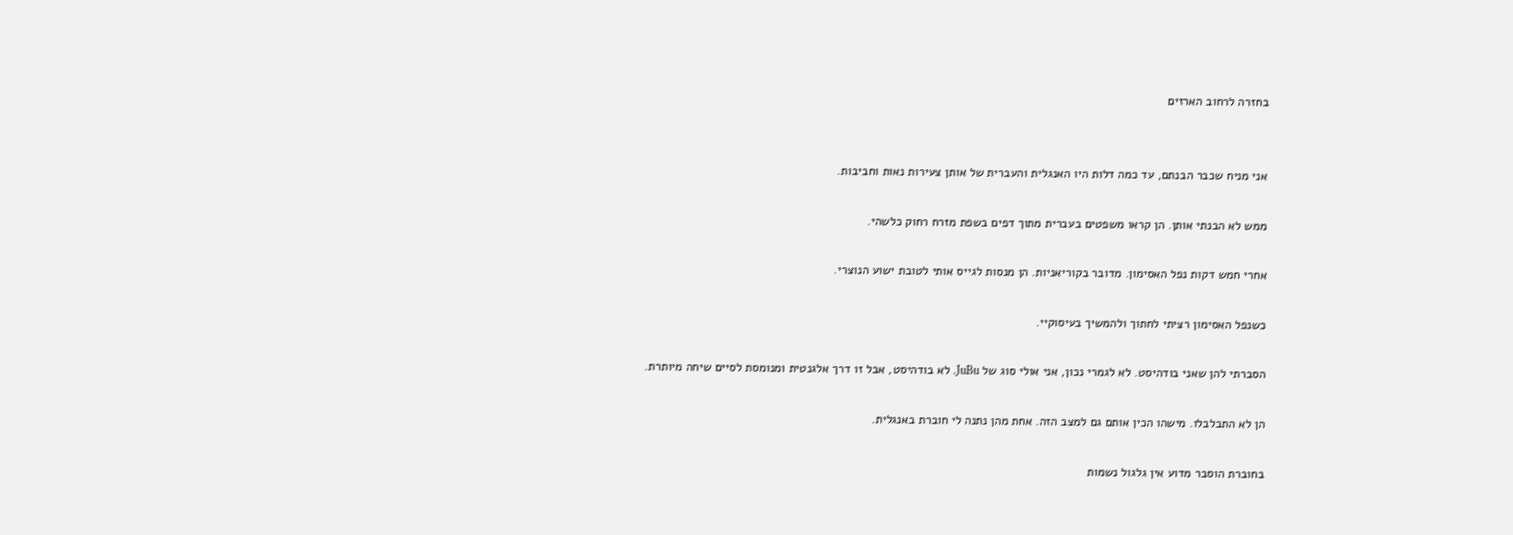בחזרה לרחוב הארזים


אני מניח שכבר הבנתם, עד כמה דלות היו האנגלית והעברית של אותן צעירות נאות וחביבות.

ממש לא הבנתי אותן. הן קראו משפטים בעברית מתוך דפים בשפת מזרח רחוק כלשהי.

אחרי חמש דקות נפל האסימון. מדובר בקוריאניות. הן מנסות לגייס אותי לטובת ישוע הנוצרי.

כשנפל האסימון רציתי לחתוך ולהמשיך בעיסוקיי.

הסברתי להן שאני בודהיסט. לא לגמרי נכון, אני אולי סוג של JuBu. לא בודהיסט, אבל זו דרך אלגנטית ומנומסת לסיים שיחה מיותרת.

הן לא התבלבלו. מישהו הכין אותם גם למצב הזה. אחת מהן נתנה לי חוברת באנגלית.

בחוברת הוסבר מדוע אין גלגול נשמות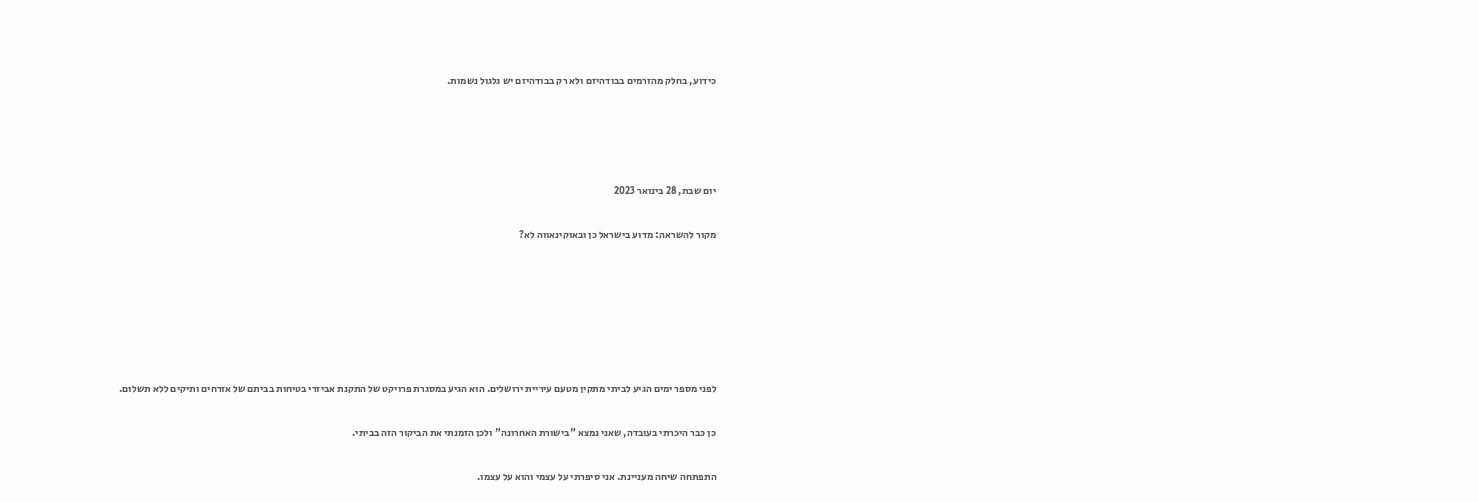כידוע, בחלק מהזרמים בבודהיזם ולא רק בבודהיזם יש גלגול נשמות.




יום שבת, 28 בינואר 2023

מקור להשראה: מדוע בישראל כן ובאוקינאווה לא?






לפני מספר ימים הגיע לביתי מתקין מטעם עיריית ירושלים. הוא הגיע במסגרת פרויקט של התקנת אביזרי בטיחות בביתם של אזרחים ותיקים ללא תשלום.

כן כבר היכרתי בעובדה, שאני נמצא "בישורת האחרונה" ולכן הזמנתי את הביקור הזה בביתי.

התפתחה שיחה מעניינת. אני סיפרתי על עצמי והוא על עצמו.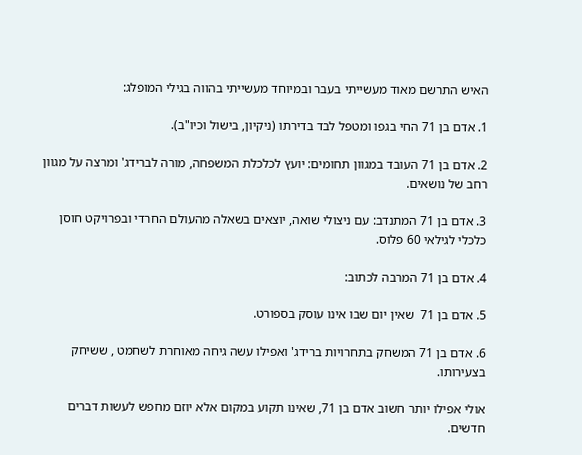האיש התרשם מאוד מעשייתי בעבר ובמיוחד מעשייתי בהווה בגילי המופלג:

1. אדם בן 71 החי בגפו ומטפל לבד בדירתו (ניקיון, בישול וכיו"ב).

2. אדם בן 71 העובד במגוון תחומים: יועץ לכלכלת המשפחה, מורה לברידג' ומרצה על מגוון רחב של נושאים.

3. אדם בן 71 המתנדב: עם ניצולי שואה, יוצאים בשאלה מהעולם החרדי ובפרויקט חוסן כלכלי לגילאי 60 פלוס.

4. אדם בן 71 המרבה לכתוב:

5. אדם בן 71  שאין יום שבו אינו עוסק בספורט.

6. אדם בן 71 המשחק בתחרויות ברידג' ואפילו עשה גיחה מאוחרת לשחמט , ששיחק בצעירותו.

אולי אפילו יותר חשוב אדם בן 71, שאינו תקוע במקום אלא יוזם מחפש לעשות דברים חדשים.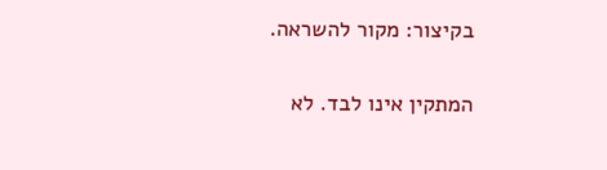בקיצור: מקור להשראה.

המתקין אינו לבד. לא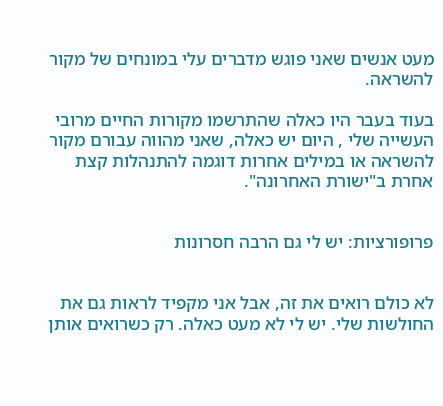מעט אנשים שאני פוגש מדברים עלי במונחים של מקור להשראה.

בעוד בעבר היו כאלה שהתרשמו מקורות החיים מרובי העשייה שלי , היום יש כאלה, שאני מהווה עבורם מקור להשראה או במילים אחרות דוגמה להתנהלות קצת אחרת ב"ישורת האחרונה".


פרופורציות: יש לי גם הרבה חסרונות


לא כולם רואים את זה, אבל אני מקפיד לראות גם את החולשות שלי. יש לי לא מעט כאלה. רק כשרואים אותן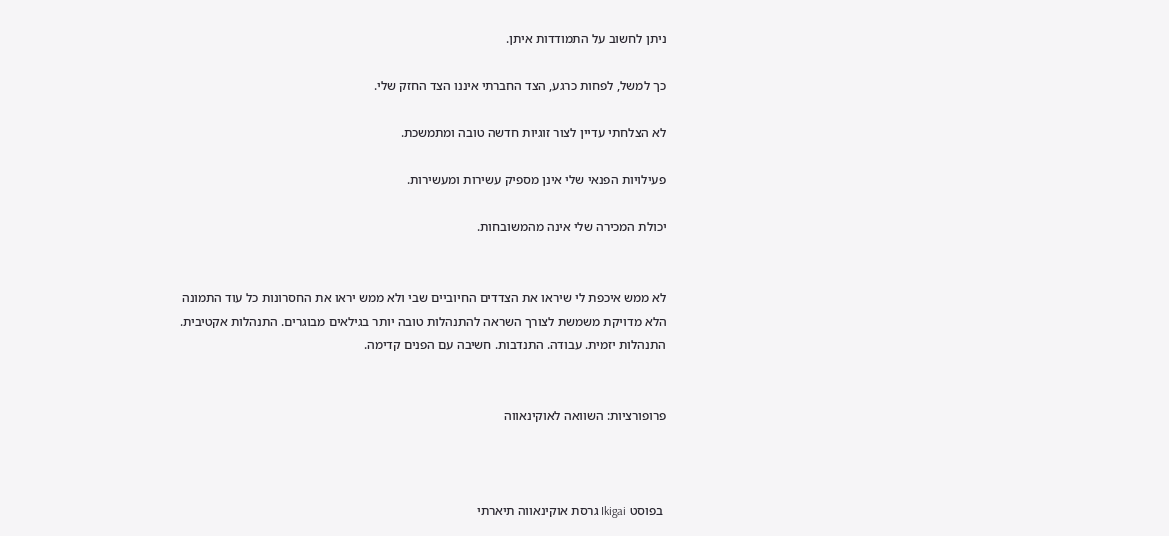ניתן לחשוב על התמודדות איתן.

כך למשל, לפחות כרגע, הצד החברתי איננו הצד החזק שלי.

לא הצלחתי עדיין לצור זוגיות חדשה טובה ומתמשכת.

פעילויות הפנאי שלי אינן מספיק עשירות ומעשירות.

יכולת המכירה שלי אינה מהמשובחות.


לא ממש איכפת לי שיראו את הצדדים החיוביים שבי ולא ממש יראו את החסרונות כל עוד התמונה הלא מדויקת משמשת לצורך השראה להתנהלות טובה יותר בגילאים מבוגרים. התנהלות אקטיבית. התנהלות יזמית. עבודה. התנדבות. חשיבה עם הפנים קדימה.


פרופורציות: השוואה לאוקינאווה



 בפוסט Ikigai גרסת אוקינאווה תיארתי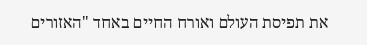את תפיסת העולם ואורח החיים באחד "האזורים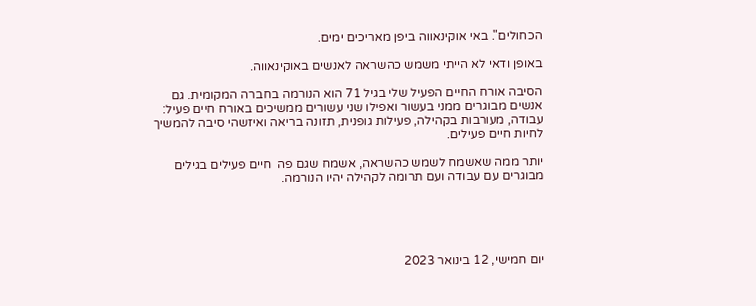הכחולים". באי אוקינאווה ביפן מאריכים ימים.

באופן ודאי לא הייתי משמש כהשראה לאנשים באוקינאווה.

הסיבה אורח החיים הפעיל שלי בגיל 71 הוא הנורמה בחברה המקומית. גם אנשים מבוגרים ממני בעשור ואפילו שני עשורים ממשיכים באורח חיים פעיל: עבודה, מעורבות בקהילה, פעילות גופנית, תזונה בריאה ואיזשהי סיבה להמשיך לחיות חיים פעילים.

יותר ממה שאשמח לשמש כהשראה, אשמח שגם פה  חיים פעילים בגילים מבוגרים עם עבודה ועם תרומה לקהילה יהיו הנורמה.





יום חמישי, 12 בינואר 2023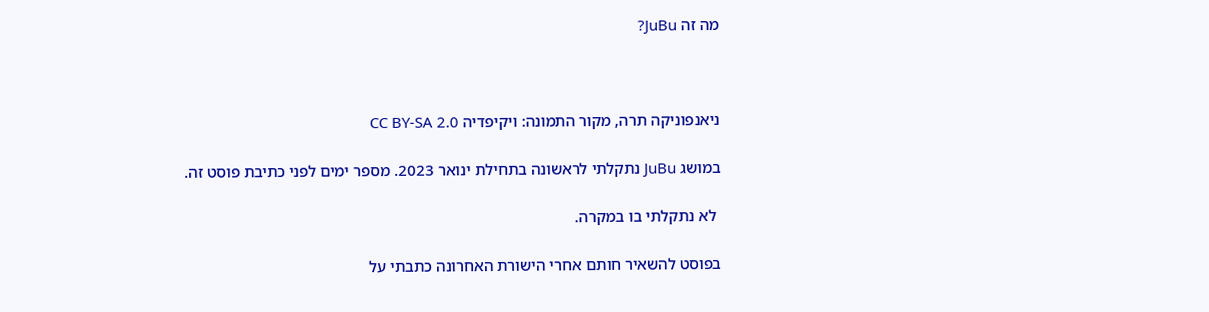מה זה JuBu?



ניאנפוניקה תרה, מקור התמונה: ויקיפדיה CC BY-SA 2.0

במושג JuBu נתקלתי לראשונה בתחילת ינואר 2023. מספר ימים לפני כתיבת פוסט זה.

 לא נתקלתי בו במקרה.

בפוסט להשאיר חותם אחרי הישורת האחרונה כתבתי על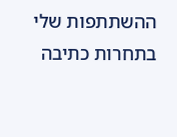ההשתתפות שלי בתחרות כתיבה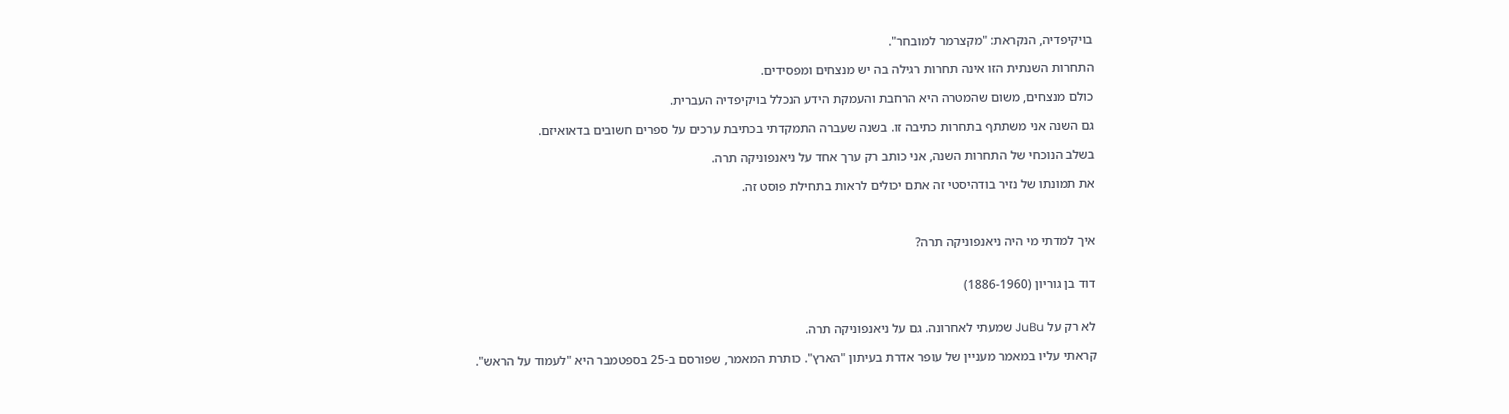בויקיפדיה, הנקראת: "מקצרמר למובחר".

התחרות השנתית הזו אינה תחרות רגילה בה יש מנצחים ומפסידים.

כולם מנצחים, משום שהמטרה היא הרחבת והעמקת הידע הנכלל בויקיפדיה העברית.

גם השנה אני משתתף בתחרות כתיבה זו. בשנה שעברה התמקדתי בכתיבת ערכים על ספרים חשובים בדאואיזם.

בשלב הנוכחי של התחרות השנה, אני כותב רק ערך אחד על ניאנפוניקה תרה.

את תמונתו של נזיר בודהיסטי זה אתם יכולים לראות בתחילת פוסט זה.



איך למדתי מי היה ניאנפוניקה תרה?


דוד בן גוריון (1886-1960)


לא רק על JuBu שמעתי לאחרונה. גם על ניאנפוניקה תרה.

קראתי עליו במאמר מעניין של עופר אדרת בעיתון "הארץ". כותרת המאמר, שפורסם ב-25 בספטמבר היא "לעמוד על הראש".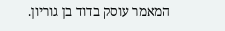המאמר עוסק בדוד בן גוריון.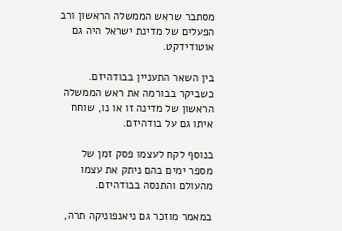מסתבר שראש הממשלה הראשון ורב הפעלים של מדינת ישראל היה גם אוטודידקט.

בין השאר התעניין בבודהיזם. כשביקר בבורמה את ראש הממשלה הראשון של מדינה זו או נו, שוחח איתו גם על בודהיזם.

בנוסף לקח לעצמו פסק זמן של מספר ימים בהם ניתק את עצמו מהעולם והתנסה בבודהיזם.

במאמר מוזכר גם ניאנפוניקה תרה,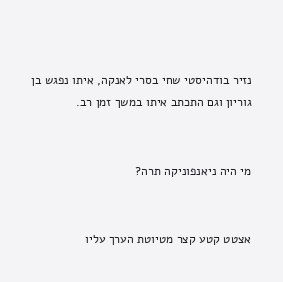נזיר בודהיסטי שחי בסרי לאנקה, איתו נפגש בן גוריון וגם התכתב איתו במשך זמן רב.


מי היה ניאנפוניקה תרה?


אצטט קטע קצר מטיוטת הערך עליו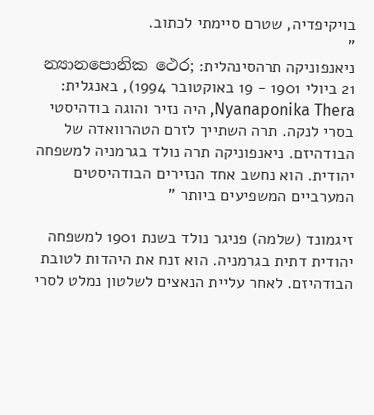בויקיפדיה, שטרם סיימתי לכתוב.
"
ניאנפוניקה תרהסינהלית: න්‍යානපොනික ථෙර; 21 ביולי 1901 - 19 באוקטובר 1994), באנגלית: Nyanaponika Thera, היה נזיר והוגה בודהיסטי בסרי לנקה. תרה השתייך לזרם הטהרוואדה של הבודהיזם. ניאנפוניקה תרה נולד בגרמניה למשפחה יהודית. הוא נחשב אחד הנזירים הבודהיסטים המערביים המשפיעים ביותר "

זיגמונד (שלמה) פניגר נולד בשנת 1901 למשפחה יהודית דתית בגרמניה. הוא זנח את היהדות לטובת הבודהיזם. לאחר עליית הנאצים לשלטון נמלט לסרי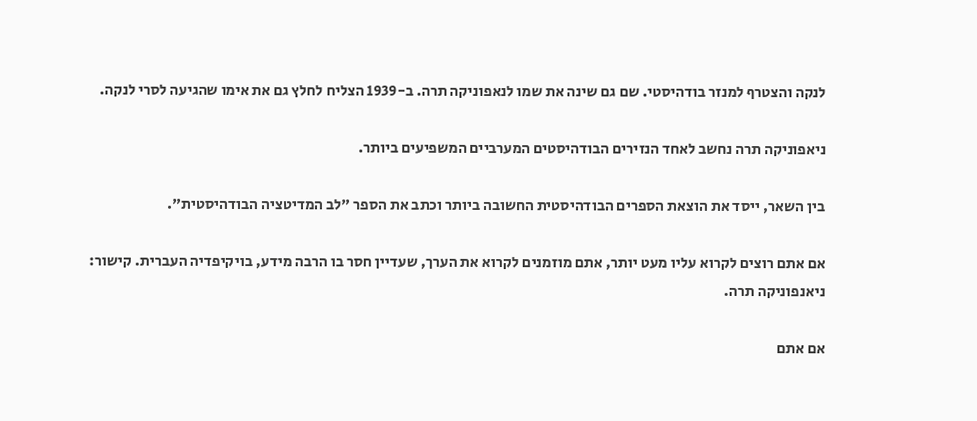לנקה והצטרף למנזר בודהיסטי. שם גם שינה את שמו לנאפוניקה תרה. ב-1939 הצליח לחלץ גם את אימו שהגיעה לסרי לנקה.

ניאפוניקה תרה נחשב לאחד הנזירים הבודהיסטים המערביים המשפיעים ביותר.

בין השאר, ייסד את הוצאת הספרים הבודהיסטית החשובה ביותר וכתב את הספר "לב המדיטציה הבודהיסטית".

אם אתם רוצים לקרוא עליו מעט יותר, אתם מוזמנים לקרוא את הערך, שעדיין חסר בו הרבה מידע, בויקיפדיה העברית. קישור: ניאנפוניקה תרה.

אם אתם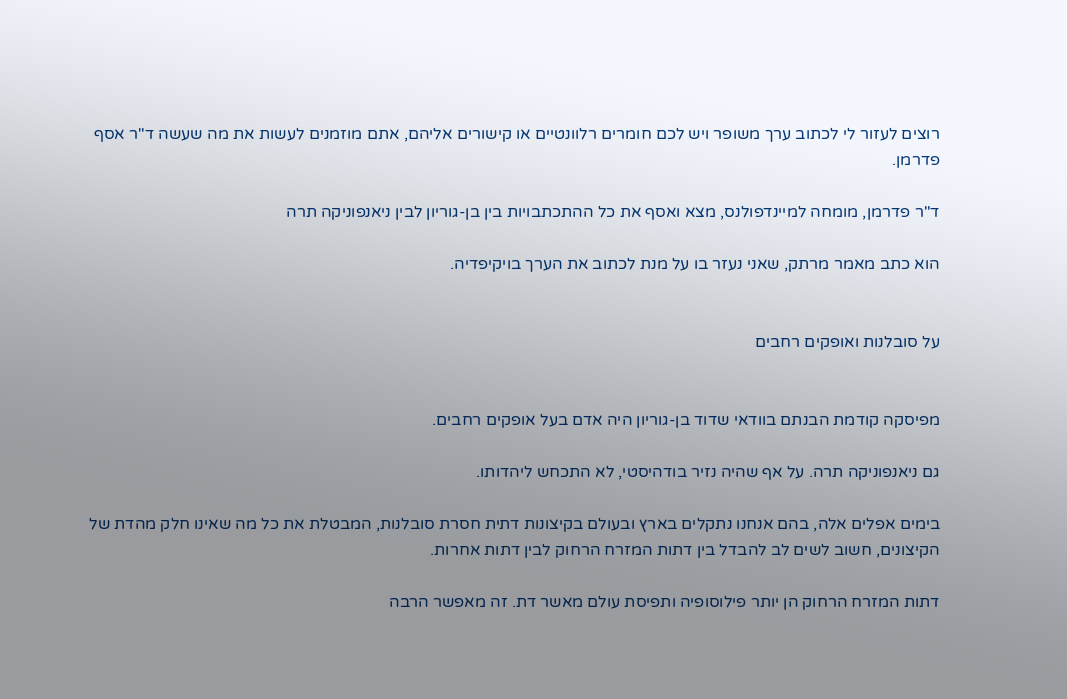רוצים לעזור לי לכתוב ערך משופר ויש לכם חומרים רלוונטיים או קישורים אליהם, אתם מוזמנים לעשות את מה שעשה ד"ר אסף פדרמן.

ד"ר פדרמן, מומחה למיינדפולנס, מצא ואסף את כל ההתכתבויות בין בן-גוריון לבין ניאנפוניקה תרה

הוא כתב מאמר מרתק, שאני נעזר בו על מנת לכתוב את הערך בויקיפדיה.


על סובלנות ואופקים רחבים


מפיסקה קודמת הבנתם בוודאי שדוד בן-גוריון היה אדם בעל אופקים רחבים.

גם ניאנפוניקה תרה. על אף שהיה נזיר בודהיסטי, לא התכחש ליהדותו.

בימים אפלים אלה, בהם אנחנו נתקלים בארץ ובעולם בקיצונות דתית חסרת סובלנות, המבטלת את כל מה שאינו חלק מהדת של הקיצונים, חשוב לשים לב להבדל בין דתות המזרח הרחוק לבין דתות אחרות.

דתות המזרח הרחוק הן יותר פילוסופיה ותפיסת עולם מאשר דת. זה מאפשר הרבה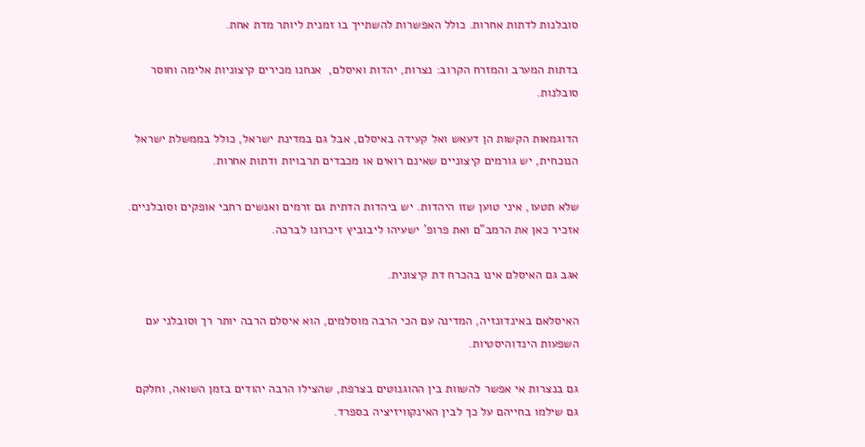סובלנות לדתות אחרות. כולל האפשרות להשתייך בו זמנית ליותר מדת אחת.

בדתות המערב והמזרח הקרוב: נצרות, יהדות ואיסלם,  אנחנו מכירים קיצוניות אלימה וחוסר סובלנות.

הדוגמאות הקשות הן דעאש ואל קעידה באיסלם, אבל גם במדינת ישראל, כולל בממשלת ישראל הנוכחית, יש גורמים קיצוניים שאינם רואים או מכבדים תרבויות ודתות אחרות.

שלא תטעו, איני טוען שזו היהדות. יש ביהדות הדתית גם זרמים ואנשים רחבי אופקים וסובלניים. אזכיר כאן את הרמב"ם ואת פרופ' ישעיהו ליבוביץ זיכרונו לברכה.

אגב גם האיסלם אינו בהכרח דת קיצונית.

האיסלאם באינדונזיה, המדינה עם הכי הרבה מוסלמים, הוא איסלם הרבה יותר רך וסובלני עם השפעות הינדוהיסטיות.

גם בנצרות אי אפשר להשוות בין ההוגנוטים בצרפת, שהצילו הרבה יהודים בזמן השואה, וחלקם גם שילמו בחייהם על כך לבין האינקוויזיציה בספרד.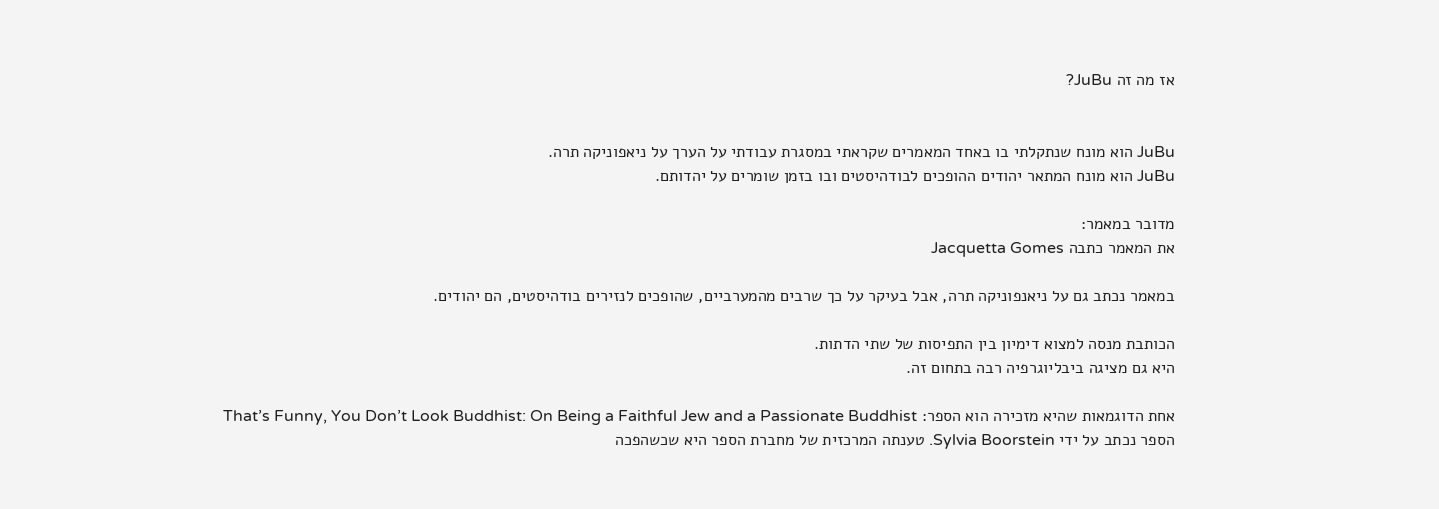אז מה זה JuBu?


JuBu הוא מונח שנתקלתי בו באחד המאמרים שקראתי במסגרת עבודתי על הערך על ניאפוניקה תרה.
JuBu הוא מונח המתאר יהודים ההופכים לבודהיסטים ובו בזמן שומרים על יהדותם.

מדובר במאמר:
את המאמר כתבה Jacquetta Gomes

במאמר נכתב גם על ניאנפוניקה תרה, אבל בעיקר על כך שרבים מהמערביים, שהופכים לנזירים בודהיסטים, הם יהודים.

הכותבת מנסה למצוא דימיון בין התפיסות של שתי הדתות.
היא גם מציגה ביבליוגרפיה רבה בתחום זה.

אחת הדוגמאות שהיא מזכירה הוא הספר: That’s Funny, You Don’t Look Buddhist: On Being a Faithful Jew and a Passionate Buddhist
הספר נכתב על ידי Sylvia Boorstein. טענתה המרכזית של מחברת הספר היא שכשהפכה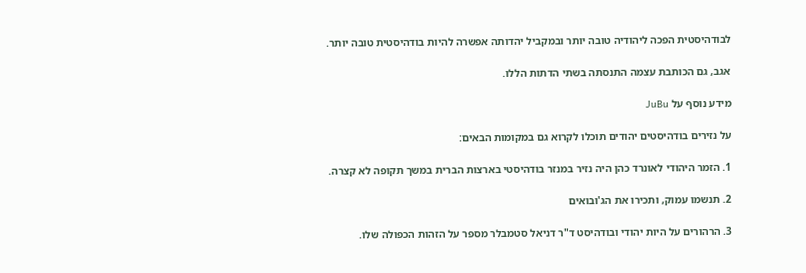לבודהיסטית הפכה ליהודיה טובה יותר ובמקביל יהדותה אפשרה להיות בודהיסטית טובה יותר.

אגב, גם הכותבת עצמה התנסתה בשתי הדתות הללו.

מידע נוסף על JuBu

על נזירים בודהיסטים יהודים תוכלו לקרוא גם במקומות הבאים:

1. הזמר היהודי לאונרד כהן היה נזיר במנזר בודהיסטי בארצות הברית במשך תקופה לא קצרה.

2. תנשמו עמוק, ותכירו את הג'ובואים

3. הרהורים על היות יהודי ובודהיסט ד"ר דניאל סטמבלר מספר על הזהות הכפולה שלו.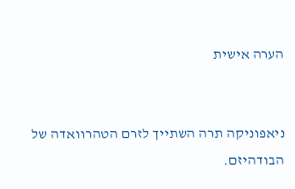הערה אישית


ניאפוניקה תרה השתייך לזרם הטהרוואדה של הבודהיזם.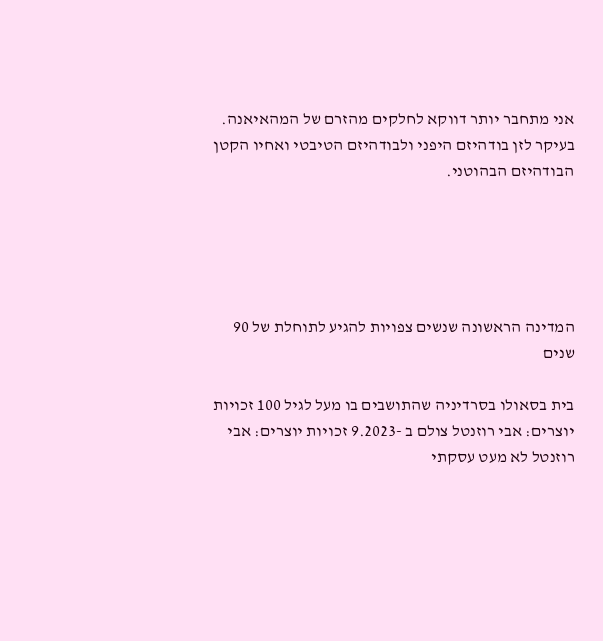אני מתחבר יותר דווקא לחלקים מהזרם של המהאיאנה. בעיקר לזן בודהיזם היפני ולבודהיזם הטיבטי ואחיו הקטן הבודהיזם הבהוטני.





המדינה הראשונה שנשים צפויות להגיע לתוחלת של 90 שנים

בית בסאולו בסרדיניה שהתושבים בו מעל לגיל 100 זכויות יוצרים: אבי רוזנטל צולם ב -9.2023 זכויות יוצרים: אבי רוזנטל לא מעט עסקתי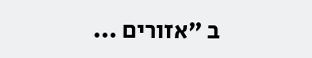ב "אזורים ...